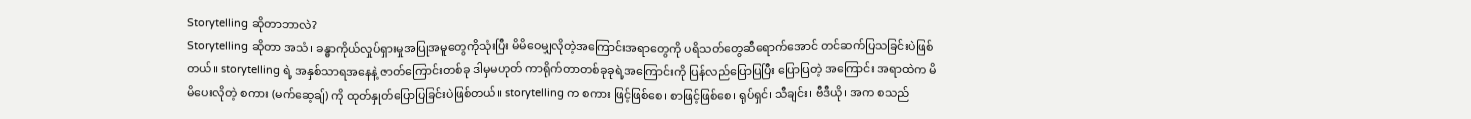Storytelling ဆိုတာဘာလဲ?
Storytelling ဆိုတာ အသံ၊ ခန္ဓာကိုယ်လှုပ်ရှားမှုအပြုအမူတွေကိုသုံးပြီး မိမိဝေမျှလိုတဲ့အကြောင်းအရာတွေကို ပရိသတ်တွေဆီရောက်အောင် တင်ဆက်ပြသခြင်းပဲဖြစ်တယ်။ storytelling ရဲ့ အနှစ်သာရအနေနဲ့ ဇာတ်ကြောင်းတစ်ခု ဒါမှမဟုတ် ကာရိုက်တာတစ်ခုခုရဲ့အကြောင်းကို ပြန်လည်ပြောပြပြီး ပြောပြတဲ့ အကြောင်း အရာထဲက မိမိပေးလိုတဲ့ စကား (မက်ဆေ့ချ်) ကို ထုတ်နှုတ်ပြောပြခြင်းပဲဖြစ်တယ်။ storytelling က စကား ဖြင့်ဖြစ်စေ၊ စာဖြင့်ဖြစ်စေ၊ ရုပ်ရှင်၊ သီချင်း၊ ဗီဒီယို၊ အက စသည်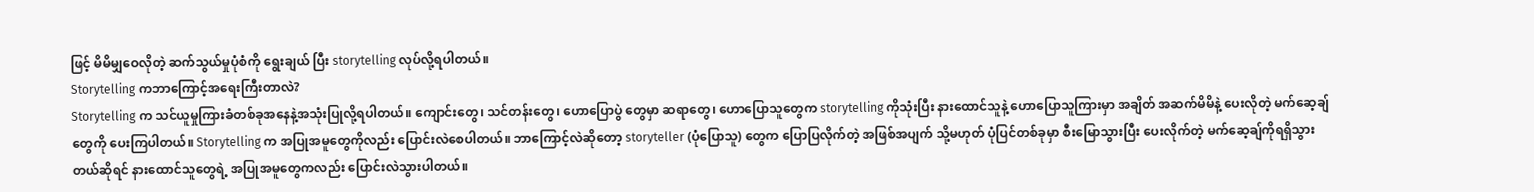ဖြင့် မိမိမျှဝေလိုတဲ့ ဆက်သွယ်မှုပုံစံကို ရွေးချယ် ပြီး storytelling လုပ်လို့ရပါတယ်။
Storytelling ကဘာကြောင့်အရေးကြီးတာလဲ?
Storytelling က သင်ယူမှုကြားခံတစ်ခုအနေနဲ့အသုံးပြုလို့ရပါတယ်။ ကျောင်းတွေ၊ သင်တန်းတွေ၊ ဟောပြောပွဲ တွေမှာ ဆရာတွေ၊ ဟောပြောသူတွေက storytelling ကိုသုံးပြီး နားထောင်သူနဲ့ ဟောပြောသူကြားမှာ အချိတ် အဆက်မိမိနဲ့ ပေးလိုတဲ့ မက်ဆေ့ချ်တွေကို ပေးကြပါတယ်။ Storytelling က အပြုအမူတွေကိုလည်း ပြောင်းလဲစေပါတယ်။ ဘာကြောင့်လဲဆိုတော့ storyteller (ပုံပြောသူ) တွေက ပြောပြလိုက်တဲ့ အဖြစ်အပျက် သို့မဟုတ် ပုံပြင်တစ်ခုမှာ စီးမြောသွားပြီး ပေးလိုက်တဲ့ မက်ဆေ့ချ်ကိုရရှိသွားတယ်ဆိုရင် နားထောင်သူတွေရဲ့ အပြုအမူတွေကလည်း ပြောင်းလဲသွားပါတယ်။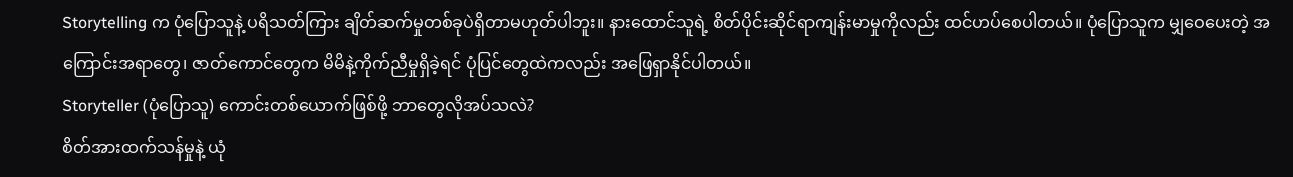Storytelling က ပုံပြောသူနဲ့ ပရိသတ်ကြား ချိတ်ဆက်မှုတစ်ခုပဲရှိတာမဟုတ်ပါဘူး။ နားထောင်သူရဲ့ စိတ်ပိုင်းဆိုင်ရာကျန်းမာမှုကိုလည်း ထင်ဟပ်စေပါတယ်။ ပုံပြောသူက မျှဝေပေးတဲ့ အကြောင်းအရာတွေ၊ ဇာတ်ကောင်တွေက မိမိနဲ့ကိုက်ညီမှုရှိခဲ့ရင် ပုံပြင်တွေထဲကလည်း အဖြေရှာနိုင်ပါတယ်။
Storyteller (ပုံပြောသူ) ကောင်းတစ်ယောက်ဖြစ်ဖို့ ဘာတွေလိုအပ်သလဲ?
စိတ်အားထက်သန်မှုနဲ့ ယုံ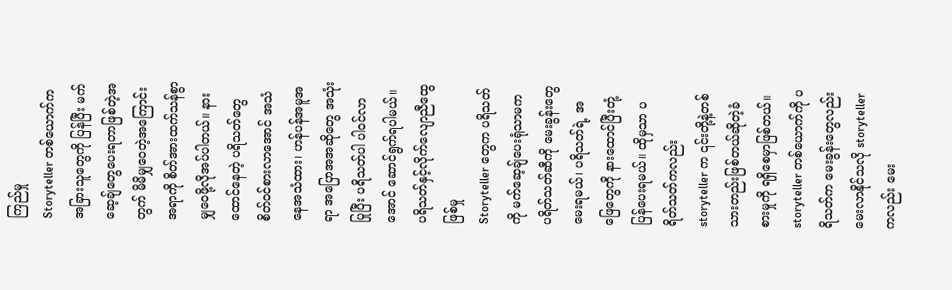ကြည်မှု
Storyteller တစ်ယောက်က အခြားသူတွေကို ပြန်ပြီး မက်ဆေ့ချ်တွေပေးရတာဖြစ်တဲ့အတွက် မိမိမျှဝေတဲ့အကြောင်းအရာကို စိတ်အားထက်သန်စွာ မျှဝေဖို့လိုအပ်ပါတယ်။ နားထောင်နေတဲ့ ပရိသတ်တွေ စိတ်ဝင်စားလာအောင် အသံနေအသံထား၊ ဟန်ပန်အမူအရာ အပြောအအဆိုတွေ အသုံးပြုပြီး ပရိသတ်ပါ ပါဝင်လာအောင် ဆောင်ရွက်ရပါမယ်။
ပရိသတ်နှင့်လိုက်လျောညီထွေဖြစ်မှု
Storyteller တွေက ပရိသတ်ကို မက်ဆေ့ချ်ပေးရုံသာမက ပရိတ်သတ်ဆီကို မေးခွန်းတွေမေးရမယ်၊ ပရိသတ်ရဲ့ အဖြေတွေကို နားထောင်ပြီးတုံ့ပြန်ပေးရမယ်။ ထိုမှသာ ပရိတ်သတ်ကလည်း storyteller က ၎င်းတို့နဲ့တစ်သားတည်းဖြစ်တယ်ဆိုတဲ့ခံစားမှုကို ရရှိစေမှာဖြစ်တယ်။ storyteller တစ်ယောက်ကို ပရိသတ်က မေးခွန်းတွေလည်းမေးလာနိုင်သလို storyteller ကလည်း မေး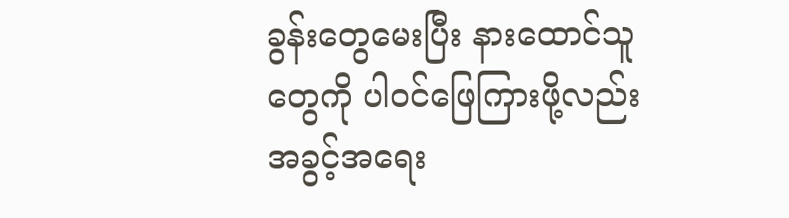ခွန်းတွေမေးပြီး နားထောင်သူတွေကို ပါဝင်ဖြေကြားဖို့လည်း အခွင့်အရေး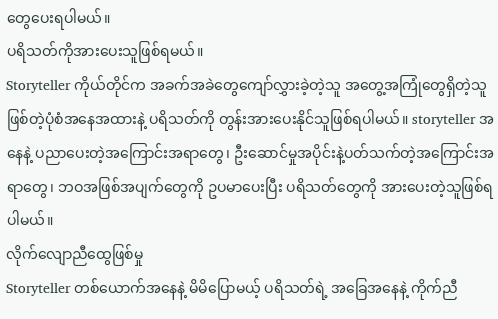တွေပေးရပါမယ်။
ပရိသတ်ကိုအားပေးသူဖြစ်ရမယ်။
Storyteller ကိုယ်တိုင်က အခက်အခဲတွေကျော်လွှားခဲ့တဲ့သူ အတွေ့အကြုံတွေရှိတဲ့သူဖြစ်တဲ့ပုံစံအနေအထားနဲ့ ပရိသတ်ကို တွန်းအားပေးနိုင်သူဖြစ်ရပါမယ်။ storyteller အနေနဲ့ ပညာပေးတဲ့အကြောင်းအရာတွေ၊ ဦးဆောင်မှုအပိုင်းနဲ့ပတ်သက်တဲ့အကြောင်းအရာတွေ၊ ဘဝအဖြစ်အပျက်တွေကို ဥပမာပေးပြီး ပရိသတ်တွေကို အားပေးတဲ့သူဖြစ်ရပါမယ်။
လိုက်လျောညီထွေဖြစ်မှု
Storyteller တစ်ယောက်အနေနဲ့ မိမိပြောမယ့် ပရိသတ်ရဲ့ အခြေအနေနဲ့ ကိုက်ညီ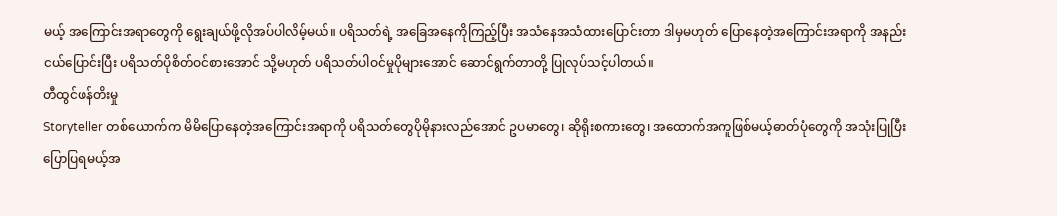မယ့် အကြောင်းအရာတွေကို ရွေးချယ်ဖို့လိုအပ်ပါလိမ့်မယ်။ ပရိသတ်ရဲ့ အခြေအနေကိုကြည့်ပြီး အသံနေအသံထားပြောင်းတာ ဒါမှမဟုတ် ပြောနေတဲ့အကြောင်းအရာကို အနည်းငယ်ပြောင်းပြီး ပရိသတ်ပိုစိတ်ဝင်စားအောင် သို့မဟုတ် ပရိသတ်ပါဝင်မှုပိုများအောင် ဆောင်ရွက်တာတို့ ပြုလုပ်သင့်ပါတယ်။
တီထွင်ဖန်တိးမှု
Storyteller တစ်ယောက်က မိမိပြောနေတဲ့အကြောင်းအရာကို ပရိသတ်တွေပိုမိုနားလည်အောင် ဥပမာတွေ၊ ဆိုရိုးစကားတွေ၊ အထောက်အကူဖြစ်မယ့်ဓာတ်ပုံတွေကို အသုံးပြုပြီး ပြောပြရမယ့်အ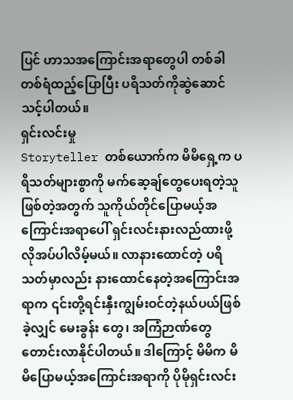ပြင် ဟာသအကြောင်းအရာတွေပါ တစ်ခါတစ်ရံထည့်ပြောပြီး ပရိသတ်ကိုဆွဲဆောင်သင့်ပါတယ်။
ရှင်းလင်းမှု
Storyteller တစ်ယောက်က မိမိရှေ့က ပရိသတ်များစွာကို မက်ဆေ့ချ်တွေပေးရတဲ့သူဖြစ်တဲ့အတွက် သူကိုယ်တိုင်ပြောမယ့်အကြောင်းအရာပေါ် ရှင်းလင်းနားလည်ထားဖို့လိုအပ်ပါလိမ့်မယ်။ လာနားထောင်တဲ့ ပရိသတ်မှာလည်း နားထောင်နေတဲ့အကြောင်းအရာက ၎င်းတို့ရင်းနှီးကျွမ်းဝင်တဲ့နယ်ပယ်ဖြစ်ခဲ့လျှင် မေးခွန်း တွေ၊ အကြံဉာဏ်တွေတောင်းလာနိုင်ပါတယ်။ ဒါကြောင့် မိမိက မိမိပြောမယ့်အကြောင်းအရာကို ပိုမိုရှင်းလင်း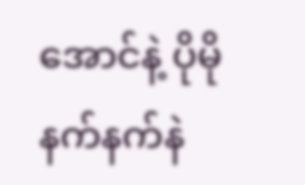အောင်နဲ့ ပိုမိုနက်နက်နဲ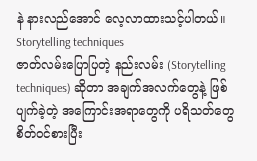နဲ နားလည်အောင် လေ့လာထားသင့်ပါတယ်။
Storytelling techniques
ဇာတ်လမ်းပြောပြတဲ့ နည်းလမ်း (Storytelling techniques) ဆိုတာ အချက်အလက်တွေနဲ့ ဖြစ်ပျက်ခဲ့တဲ့ အကြောင်းအရာတွေကို ပရိသတ်တွေ စိတ်ဝင်စားပြီး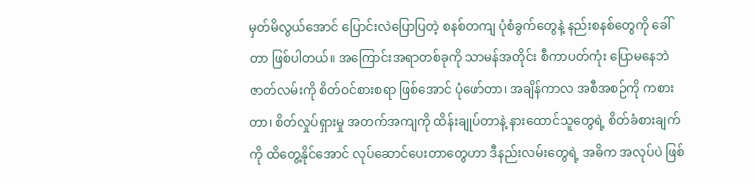မှတ်မိလွယ်အောင် ပြောင်းလဲပြောပြတဲ့ စနစ်တကျ ပုံစံခွက်တွေနဲ့ နည်းစနစ်တွေကို ခေါ်တာ ဖြစ်ပါတယ်။ အကြောင်းအရာတစ်ခုကို သာမန်အတိုင်း စီကာပတ်ကုံး ပြောမနေဘဲ ဇာတ်လမ်းကို စိတ်ဝင်စားစရာ ဖြစ်အောင် ပုံဖော်တာ၊ အချိန်ကာလ အစီအစဉ်ကို ကစားတာ၊ စိတ်လှုပ်ရှားမှု အတက်အကျကို ထိန်းချုပ်တာနဲ့ နားထောင်သူတွေရဲ့ စိတ်ခံစားချက်ကို ထိတွေ့နိုင်အောင် လုပ်ဆောင်ပေးတာတွေဟာ ဒီနည်းလမ်းတွေရဲ့ အဓိက အလုပ်ပဲ ဖြစ်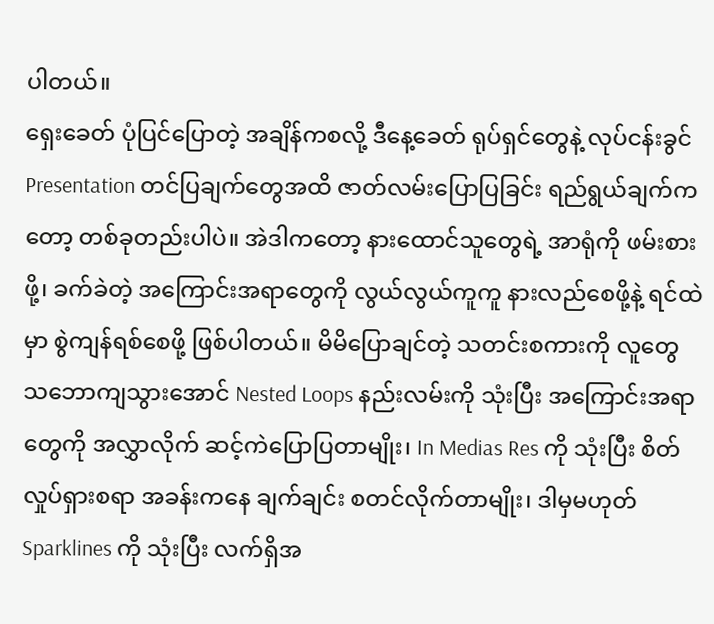ပါတယ်။
ရှေးခေတ် ပုံပြင်ပြောတဲ့ အချိန်ကစလို့ ဒီနေ့ခေတ် ရုပ်ရှင်တွေနဲ့ လုပ်ငန်းခွင် Presentation တင်ပြချက်တွေအထိ ဇာတ်လမ်းပြောပြခြင်း ရည်ရွယ်ချက်ကတော့ တစ်ခုတည်းပါပဲ။ အဲဒါကတော့ နားထောင်သူတွေရဲ့ အာရုံကို ဖမ်းစားဖို့၊ ခက်ခဲတဲ့ အကြောင်းအရာတွေကို လွယ်လွယ်ကူကူ နားလည်စေဖို့နဲ့ ရင်ထဲမှာ စွဲကျန်ရစ်စေဖို့ ဖြစ်ပါတယ်။ မိမိပြောချင်တဲ့ သတင်းစကားကို လူတွေ သဘောကျသွားအောင် Nested Loops နည်းလမ်းကို သုံးပြီး အကြောင်းအရာတွေကို အလွှာလိုက် ဆင့်ကဲပြောပြတာမျိုး၊ In Medias Res ကို သုံးပြီး စိတ်လှုပ်ရှားစရာ အခန်းကနေ ချက်ချင်း စတင်လိုက်တာမျိုး၊ ဒါမှမဟုတ် Sparklines ကို သုံးပြီး လက်ရှိအ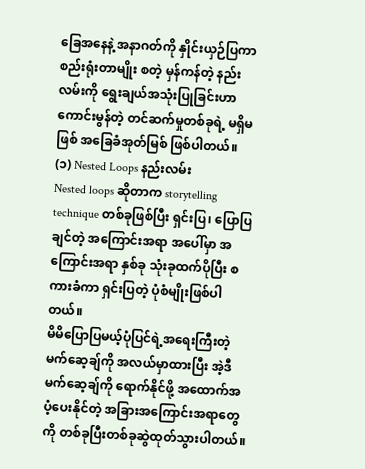ခြေအနေနဲ့ အနာဂတ်ကို နှိုင်းယှဉ်ပြကာ စည်းရုံးတာမျိုး စတဲ့ မှန်ကန်တဲ့ နည်းလမ်းကို ရွေးချယ်အသုံးပြုခြင်းဟာ ကောင်းမွန်တဲ့ တင်ဆက်မှုတစ်ခုရဲ့ မရှိမဖြစ် အခြေခံအုတ်မြစ် ဖြစ်ပါတယ်။
(၁) Nested Loops နည်းလမ်း
Nested loops ဆိုတာက storytelling technique တစ်ခုဖြစ်ပြီး ရှင်းပြ၊ ပြောပြချင်တဲ့ အကြောင်းအရာ အပေါ်မှာ အကြောင်းအရာ နှစ်ခု သုံးခုထက်ပိုပြီး စကားခံကာ ရှင်းပြတဲ့ ပုံစံမျိုးဖြစ်ပါတယ်။
မိမိပြောပြမယ့်ပုံပြင်ရဲ့အရေးကြီးတဲ့ မက်ဆေ့ချ်ကို အလယ်မှာထားပြီး အဲ့ဒီမက်ဆေ့ချ်ကို ရောက်နိုင်ဖို့ အထောက်အပံ့ပေးနိုင်တဲ့ အခြားအကြောင်းအရာတွေကို တစ်ခုပြီးတစ်ခုဆွဲထုတ်သွားပါတယ်။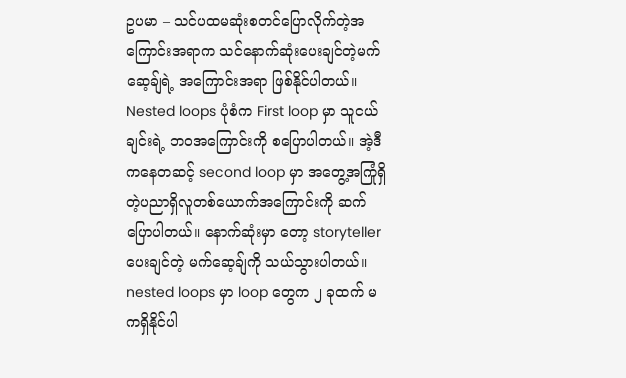ဥပမာ – သင်ပထမဆုံးစတင်ပြောလိုက်တဲ့အကြောင်းအရာက သင်နောက်ဆုံးပေးချင်တဲ့မက်ဆေ့ချ်ရဲ့ အကြောင်းအရာ ဖြစ်နိုင်ပါတယ်။
Nested loops ပုံစံက First loop မှာ သူငယ်ချင်းရဲ့ ဘဝအကြောင်းကို စပြောပါတယ်။ အဲ့ဒီကနေတဆင့် second loop မှာ အတွေ့အကြုံရှိတဲ့ပညာရှိလူတစ်ယောက်အကြောင်းကို ဆက်ပြောပါတယ်။ နောက်ဆုံးမှာ တော့ storyteller ပေးချင်တဲ့ မက်ဆေ့ချ်ကို သယ်သွားပါတယ်။ nested loops မှာ loop တွေက ၂ ခုထက် မကရှိနိုင်ပါ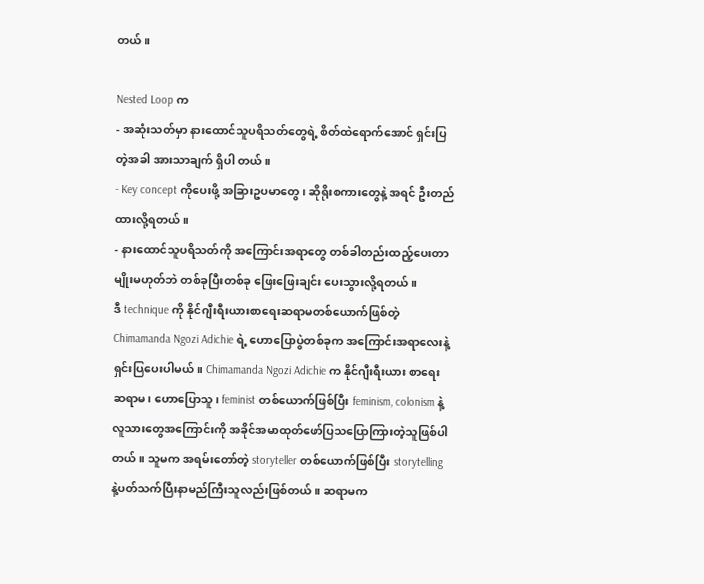တယ်။

Nested Loop က
- အဆုံးသတ်မှာ နားထောင်သူပရိသတ်တွေရဲ့ စိတ်ထဲရောက်အောင် ရှင်းပြတဲ့အခါ အားသာချက် ရှိပါ တယ်။
- Key concept ကိုပေးဖို့ အခြားဥပမာတွေ၊ ဆိုရိုးစကားတွေနဲ့ အရင် ဦးတည်ထားလို့ရတယ်။
- နားထောင်သူပရိသတ်ကို အကြောင်းအရာတွေ တစ်ခါတည်းထည့်ပေးတာမျိုးမဟုတ်ဘဲ တစ်ခုပြီးတစ်ခု ဖြေးဖြေးချင်း ပေးသွားလို့ရတယ်။
ဒီ technique ကို နိုင်ဂျီးရီးယားစာရေးဆရာမတစ်ယောက်ဖြစ်တဲ့ Chimamanda Ngozi Adichie ရဲ့ ဟောပြောပွဲတစ်ခုက အကြောင်းအရာလေးနဲ့ ရှင်းပြပေးပါမယ်။ Chimamanda Ngozi Adichie က နိုင်ဂျီးရီးယား စာရေးဆရာမ၊ ဟောပြောသူ၊ feminist တစ်ယောက်ဖြစ်ပြီး feminism, colonism နဲ့ လူသားတွေအကြောင်းကို အခိုင်အမာထုတ်ဖော်ပြသပြောကြားတဲ့သူဖြစ်ပါတယ်။ သူမက အရမ်းတော်တဲ့ storyteller တစ်ယောက်ဖြစ်ပြီး storytelling နဲ့ပတ်သက်ပြီးနာမည်ကြီးသူလည်းဖြစ်တယ်။ ဆရာမက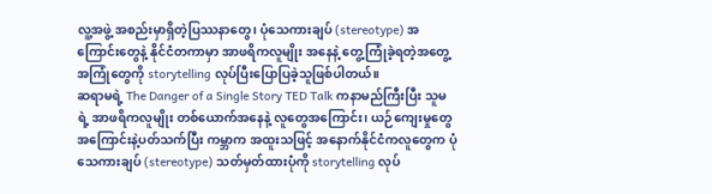လူ့အဖွဲ့ အစည်းမှာရှိတဲ့ပြဿနာတွေ၊ ပုံသေကားချပ် (stereotype) အကြောင်းတွေနဲ့ နိုင်ငံတကာမှာ အာဖရိကလူမျိုး အနေနဲ့ တွေ့ကြုံခဲ့ရတဲ့အတွေ့အကြုံတွေကို storytelling လုပ်ပြီးပြောပြခဲ့သူဖြစ်ပါတယ်။
ဆရာမရဲ့ The Danger of a Single Story TED Talk ကနာမည်ကြီးပြီး သူမရဲ့ အာဖရိကလူမျိုး တစ်ယောက်အနေနဲ့ လူတွေအကြောင်း၊ ယဉ်ကျေးမှုတွေအကြောင်းနဲ့ပတ်သက်ပြီး ကမ္ဘာက အထူးသဖြင့် အနောက်နိုင်ငံကလူတွေက ပုံသေကားချပ် (stereotype) သတ်မှတ်ထားပုံကို storytelling လုပ်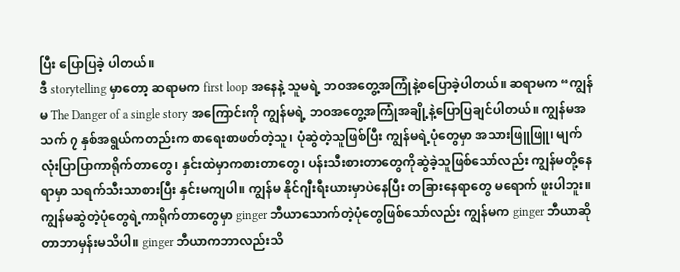ပြီး ပြောပြခဲ့ ပါတယ်။
ဒီ storytelling မှာတော့ ဆရာမက first loop အနေနဲ့ သူမရဲ့ ဘဝအတွေ့အကြုံနဲ့စပြောခဲ့ပါတယ်။ ဆရာမက “ကျွန်မ The Danger of a single story အကြောင်းကို ကျွန်မရဲ့ ဘဝအတွေ့အကြုံအချို့နဲ့ပြောပြချင်ပါတယ်။ ကျွန်မအသက် ၇ နှစ်အရွယ်ကတည်းက စာရေးစာဖတ်တဲ့သူ၊ ပုံဆွဲတဲ့သူဖြစ်ပြီး ကျွန်မရဲ့ပုံတွေမှာ အသားဖြူဖြူ၊ မျက်လုံးပြာပြာကာရိုက်တာတွေ၊ နှင်းထဲမှာကစားတာတွေ၊ ပန်းသီးစားတာတွေကိုဆွဲခဲ့သူဖြစ်သော်လည်း ကျွန်မတို့နေရာမှာ သရက်သီးသာစားပြီး နှင်းမကျပါ။ ကျွန်မ နိုင်ဂျီးရီးယားမှာပဲနေပြီး တခြားနေရာတွေ မရောက် ဖူးပါဘူး။ ကျွန်မဆွဲတဲ့ပုံတွေရဲ့ကာရိုက်တာတွေမှာ ginger ဘီယာသောက်တဲ့ပုံတွေဖြစ်သော်လည်း ကျွန်မက ginger ဘီယာဆိုတာဘာမှန်းမသိပါ။ ginger ဘီယာကဘာလည်းသိ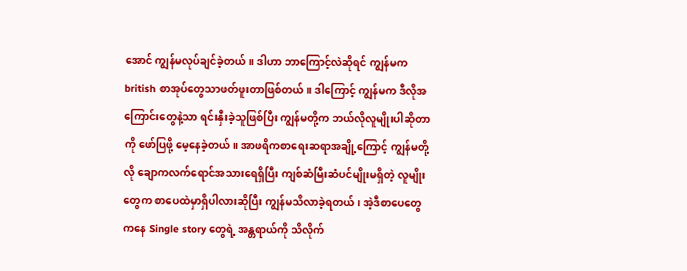အောင် ကျွန်မလုပ်ချင်ခဲ့တယ်။ ဒါဟာ ဘာကြောင့်လဲဆိုရင် ကျွန်မက british စာအုပ်တွေသာဖတ်ဖူးတာဖြစ်တယ်။ ဒါကြောင့် ကျွန်မက ဒီလိုအကြောင်းတွေနဲ့သာ ရင်းနှီးခဲ့သူဖြစ်ပြီး ကျွန်မတို့က ဘယ်လိုလူမျိုးပါဆိုတာကို ဖော်ပြဖို့ မေ့နေခဲ့တယ်။ အာဖရိကစာရေးဆရာအချို့ကြောင့် ကျွန်မတို့လို ချောကလက်ရောင်အသားရေရှိပြီး ကျစ်ဆံမြီးဆံပင်မျိုးမရှိတဲ့ လူမျိုးတွေက စာပေထဲမှာရှိပါလားဆိုပြီး ကျွန်မသိလာခဲ့ရတယ်၊ အဲ့ဒီစာပေတွေကနေ Single story တွေရဲ့ အန္တရာယ်ကို သိလိုက်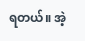ရတယ်။ အဲ့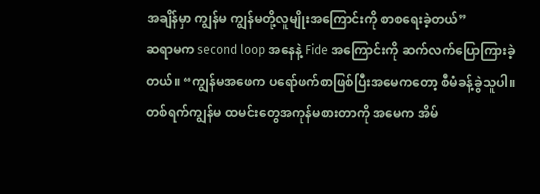အချိန်မှာ ကျွန်မ ကျွန်မတို့လူမျိုးအကြောင်းကို စာစရေးခဲ့တယ်”
ဆရာမက second loop အနေနဲ့ Fide အကြောင်းကို ဆက်လက်ပြောကြားခဲ့တယ်။ “ကျွန်မအဖေက ပရော်ဖက်စာဖြစ်ပြီးအမေကတော့ စီမံခန့်ခွဲသူပါ။ တစ်ရက်ကျွန်မ ထမင်းတွေအကုန်မစားတာကို အမေက အိမ်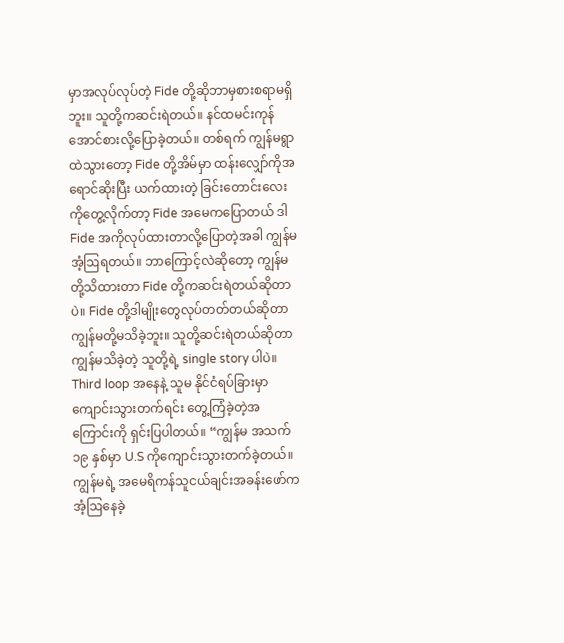မှာအလုပ်လုပ်တဲ့ Fide တို့ဆိုဘာမှစားစရာမရှိဘူး။ သူတို့ကဆင်းရဲတယ်။ နင်ထမင်းကုန်အောင်စားလို့ပြောခဲ့တယ်။ တစ်ရက် ကျွန်မရွာထဲသွားတော့ Fide တို့အိမ်မှာ ထန်းလျှော်ကိုအရောင်ဆိုးပြီး ယက်ထားတဲ့ ခြင်းတောင်းလေးကိုတွေ့လိုက်တာ့ Fide အမေကပြောတယ် ဒါ Fide အကိုလုပ်ထားတာလို့ပြောတဲ့အခါ ကျွန်မအံ့ဩရတယ်။ ဘာကြောင့်လဲဆိုတော့ ကျွန်မတို့သိထားတာ Fide တို့ကဆင်းရဲတယ်ဆိုတာပဲ။ Fide တို့ဒါမျိုးတွေလုပ်တတ်တယ်ဆိုတာကျွန်မတို့မသိခဲ့ဘူး။ သူတို့ဆင်းရဲတယ်ဆိုတာ ကျွန်မသိခဲ့တဲ့ သူတို့ရဲ့ single story ပါပဲ။
Third loop အနေနဲ့ သူမ နိုင်ငံရပ်ခြားမှာကျောင်းသွားတက်ရင်း တွေ့ကြံခဲ့တဲ့အကြောင်းကို ရှင်းပြပါတယ်။ “ကျွန်မ အသက် ၁၉ နှစ်မှာ U.S ကိုကျောင်းသွားတက်ခဲ့တယ်။ ကျွန်မရဲ့ အမေရိကန်သူငယ်ချင်းအခန်းဖော်က အံ့ဩနေခဲ့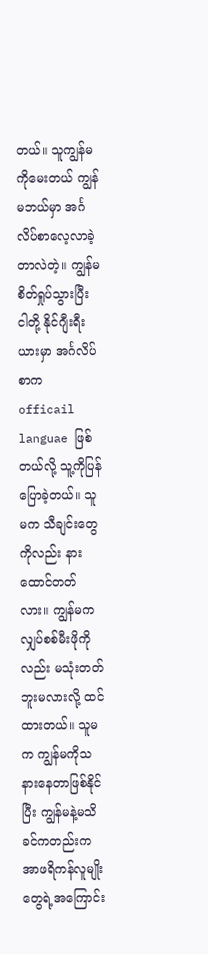တယ်။ သူကျွန်မကိုမေးတယ် ကျွန်မဘယ်မှာ အင်္ဂလိပ်စာလေ့လာခဲ့တာလဲတဲ့။ ကျွန်မ စိတ်ရှုပ်သွားပြီး ငါတို့ နိုင်ဂျီးရီးယားမှာ အင်္ဂလိပ်စာက officail languae ဖြစ်တယ်လို့ သူ့ကိုပြန်ပြောခဲ့တယ်။ သူမက သီချင်းတွေကိုလည်း နားထောင်တတ်လား။ ကျွန်မက လျှပ်စစ်မီးဖိုကိုလည်း မသုံးတတ်ဘူးမလားလို့ ထင်ထားတယ်။ သူမက ကျွန်မကိုသနားနေတာဖြစ်နိုင်ပြီး ကျွန်မနဲ့မသိခင်ကတည်းက အာဖရိကန်လူမျိုးတွေရဲ့အကြောင်း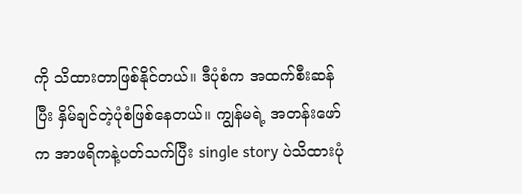ကို သိထားတာဖြစ်နိုင်တယ်။ ဒီပုံစံက အထက်စီးဆန်ပြီး နှိမ်ချင်တဲ့ပုံစံဖြစ်နေတယ်။ ကျွန်မရဲ့ အတန်းဖော်က အာဖရိကနဲ့ပတ်သက်ပြီး single story ပဲသိထားပုံ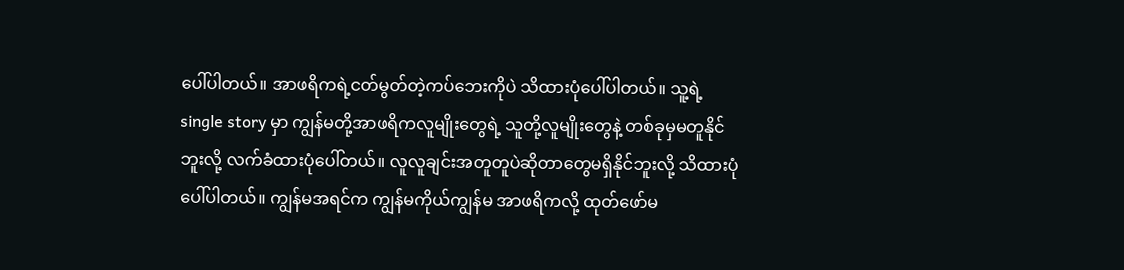ပေါ်ပါတယ်။ အာဖရိကရဲ့ငတ်မွတ်တဲ့ကပ်ဘေးကိုပဲ သိထားပုံပေါ်ပါတယ်။ သူ့ရဲ့ single story မှာ ကျွန်မတို့အာဖရိကလူမျိုးတွေရဲ့ သူတို့လူမျိုးတွေနဲ့ တစ်ခုမှမတူနိုင်ဘူးလို့ လက်ခံထားပုံပေါ်တယ်။ လူလူချင်းအတူတူပဲဆိုတာတွေမရှိနိုင်ဘူးလို့ သိထားပုံပေါ်ပါတယ်။ ကျွန်မအရင်က ကျွန်မကိုယ်ကျွန်မ အာဖရိကလို့ ထုတ်ဖော်မ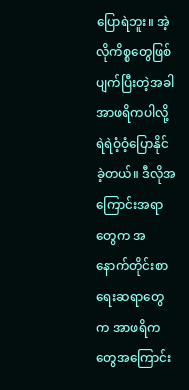ပြောရဲဘူး။ အဲ့လိုကိစ္စတွေဖြစ်ပျက်ပြီးတဲ့အခါ အာဖရိကပါလို့ ရဲရဲဝံ့ဝံ့ပြောနိုင်ခဲ့တယ်။ ဒီလိုအကြောင်းအရာတွေက အနောက်တိုင်းစာရေးဆရာတွေက အာဖရိကတွေအကြောင်း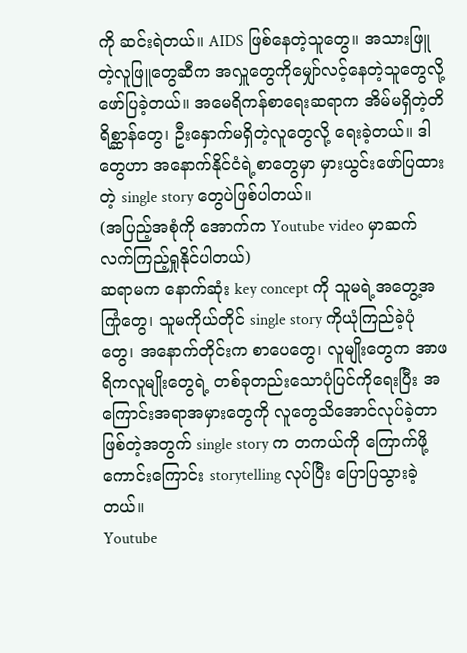ကို ဆင်းရဲတယ်။ AIDS ဖြစ်နေတဲ့သူတွေ။ အသားဖြူတဲ့လူဖြူတွေဆီက အလှူတွေကိုမျှော်လင့်နေတဲ့သူတွေလို့ဖော်ပြခဲ့တယ်။ အမေရိကန်စာရေးဆရာက အိမ်မရှိတဲ့တိရိစ္ဆာန်တွေ၊ ဦးနှောက်မရှိတဲ့လူတွေလို့ ရေးခဲ့တယ်။ ဒါတွေဟာ အနောက်နိုင်ငံရဲ့စာတွေမှာ မှားယွင်းဖော်ပြထားတဲ့ single story တွေပဲဖြစ်ပါတယ်။
(အပြည့်အစုံကို အောက်က Youtube video မှာဆက်လက်ကြည့်ရှုနိုင်ပါတယ်)
ဆရာမက နောက်ဆုံး key concept ကို သူမရဲ့အတွေ့အကြုံတွေ၊ သူမကိုယ်တိုင် single story ကိုယုံကြည်ခဲ့ပုံ တွေ၊ အနောက်တိုင်းက စာပေတွေ၊ လူမျိုးတွေက အာဖရိကလူမျိုးတွေရဲ့ တစ်ခုတည်းသောပုံပြင်ကိုရေးပြီး အကြောင်းအရာအမှားတွေကို လူတွေသိအောင်လုပ်ခဲ့တာဖြစ်တဲ့အတွက် single story က တကယ်ကို ကြောက်ဖို့ကောင်းကြောင်း storytelling လုပ်ပြီး ပြောပြသွားခဲ့တယ်။
Youtube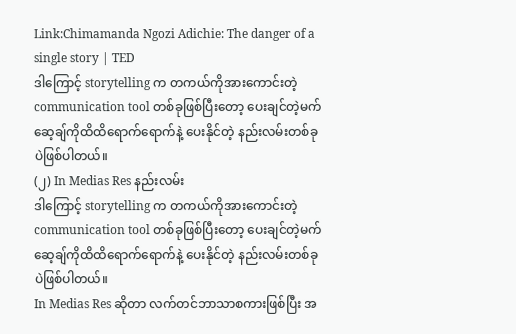Link:Chimamanda Ngozi Adichie: The danger of a single story | TED
ဒါကြောင့် storytelling က တကယ်ကိုအားကောင်းတဲ့ communication tool တစ်ခုဖြစ်ပြီးတော့ ပေးချင်တဲ့မက်ဆေ့ချ်ကိုထိထိရောက်ရောက်နဲ့ ပေးနိုင်တဲ့ နည်းလမ်းတစ်ခုပဲဖြစ်ပါတယ်။
(၂) In Medias Res နည်းလမ်း
ဒါကြောင့် storytelling က တကယ်ကိုအားကောင်းတဲ့ communication tool တစ်ခုဖြစ်ပြီးတော့ ပေးချင်တဲ့မက်ဆေ့ချ်ကိုထိထိရောက်ရောက်နဲ့ ပေးနိုင်တဲ့ နည်းလမ်းတစ်ခုပဲဖြစ်ပါတယ်။
In Medias Res ဆိုတာ လက်တင်ဘာသာစကားဖြစ်ပြီး အ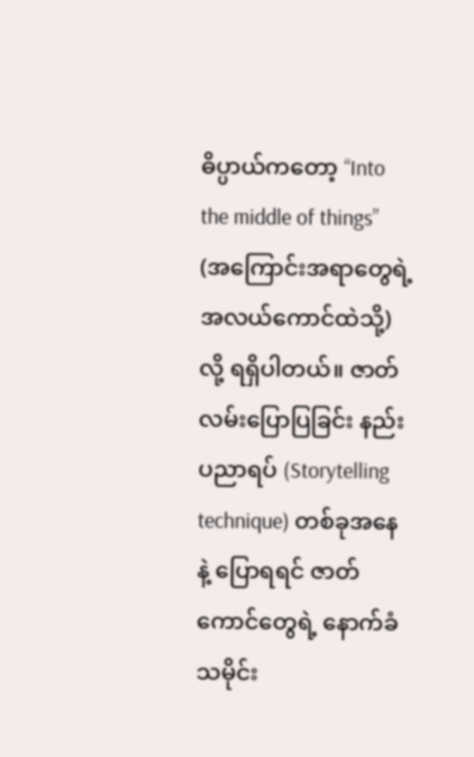ဓိပ္ပာယ်ကတော့ “Into the middle of things” (အကြောင်းအရာတွေရဲ့ အလယ်ကောင်ထဲသို့) လို့ ရရှိပါတယ်။ ဇာတ်လမ်းပြောပြခြင်း နည်းပညာရပ် (Storytelling technique) တစ်ခုအနေနဲ့ ပြောရရင် ဇာတ်ကောင်တွေရဲ့ နောက်ခံသမိုင်း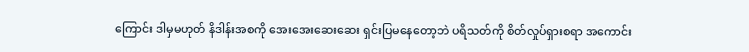ကြောင်း ဒါမှမဟုတ် နိဒါန်းအစကို အေးအေးဆေးဆေး ရှင်းပြမနေတော့ဘဲ ပရိသတ်ကို စိတ်လှုပ်ရှားစရာ အကောင်း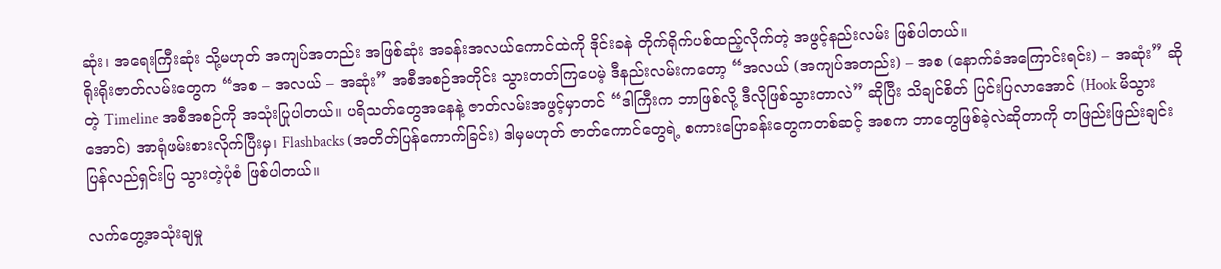ဆုံး၊ အရေးကြီးဆုံး သို့မဟုတ် အကျပ်အတည်း အဖြစ်ဆုံး အခန်းအလယ်ကောင်ထဲကို ဒိုင်းခနဲ တိုက်ရိုက်ပစ်ထည့်လိုက်တဲ့ အဖွင့်နည်းလမ်း ဖြစ်ပါတယ်။
ရိုးရိုးဇာတ်လမ်းတွေက “အစ – အလယ် – အဆုံး” အစီအစဉ်အတိုင်း သွားတတ်ကြပေမဲ့ ဒီနည်းလမ်းကတော့ “အလယ် (အကျပ်အတည်း) – အစ (နောက်ခံအကြောင်းရင်း) – အဆုံး” ဆိုတဲ့ Timeline အစီအစဉ်ကို အသုံးပြုပါတယ်။ ပရိသတ်တွေအနေနဲ့ ဇာတ်လမ်းအဖွင့်မှာတင် “ဒါကြီးက ဘာဖြစ်လို့ ဒီလိုဖြစ်သွားတာလဲ” ဆိုပြီး သိချင်စိတ် ပြင်းပြလာအောင် (Hook မိသွားအောင်) အာရုံဖမ်းစားလိုက်ပြီးမှ၊ Flashbacks (အတိတ်ပြန်ကောက်ခြင်း) ဒါမှမဟုတ် ဇာတ်ကောင်တွေရဲ့ စကားပြောခန်းတွေကတစ်ဆင့် အစက ဘာတွေဖြစ်ခဲ့လဲဆိုတာကို တဖြည်းဖြည်းချင်း ပြန်လည်ရှင်းပြ သွားတဲ့ပုံစံ ဖြစ်ပါတယ်။

လက်တွေ့အသုံးချမှု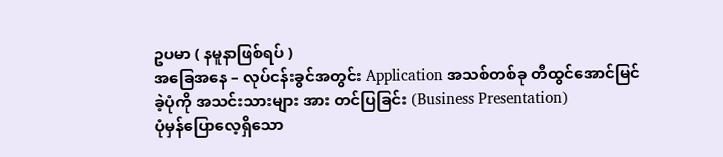ဥပမာ ( နမူနာဖြစ်ရပ် )
အခြေအနေ – လုပ်ငန်းခွင်အတွင်း Application အသစ်တစ်ခု တီထွင်အောင်မြင်ခဲ့ပုံကို အသင်းသားများ အား တင်ပြခြင်း (Business Presentation)
ပုံမှန်ပြောလေ့ရှိသော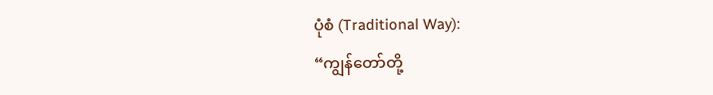ပုံစံ (Traditional Way):
“ကျွန်တော်တို့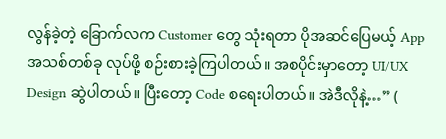လွန်ခဲ့တဲ့ ခြောက်လက Customer တွေ သုံးရတာ ပိုအဆင်ပြေမယ့် App အသစ်တစ်ခု လုပ်ဖို့ စဉ်းစားခဲ့ကြပါတယ်။ အစပိုင်းမှာတော့ UI/UX Design ဆွဲပါတယ်။ ပြီးတော့ Code စရေးပါတယ်။ အဲဒီလိုနဲ့…” (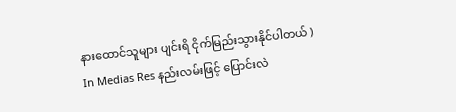နားထောင်သူများ ပျင်းရိ ငိုက်မြည်းသွားနိုင်ပါတယ် )
In Medias Res နည်းလမ်းဖြင့် ပြောင်းလဲ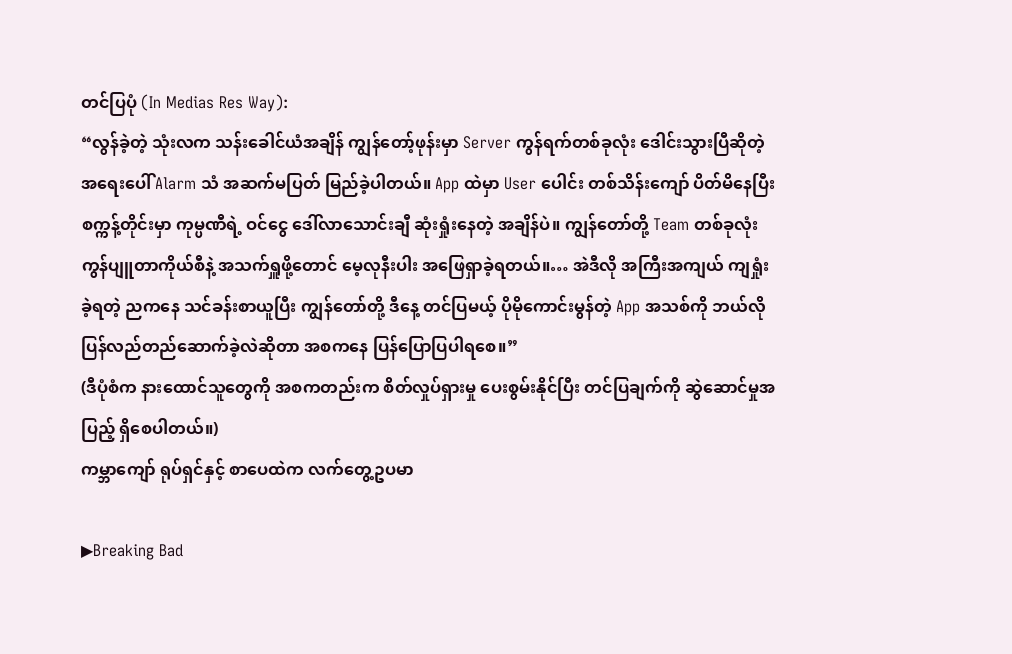တင်ပြပုံ (In Medias Res Way):
“လွန်ခဲ့တဲ့ သုံးလက သန်းခေါင်ယံအချိန် ကျွန်တော့်ဖုန်းမှာ Server ကွန်ရက်တစ်ခုလုံး ဒေါင်းသွားပြီဆိုတဲ့ အရေးပေါ် Alarm သံ အဆက်မပြတ် မြည်ခဲ့ပါတယ်။ App ထဲမှာ User ပေါင်း တစ်သိန်းကျော် ပိတ်မိနေပြီး စက္ကန့်တိုင်းမှာ ကုမ္ပဏီရဲ့ ဝင်ငွေ ဒေါ်လာသောင်းချီ ဆုံးရှုံးနေတဲ့ အချိန်ပဲ။ ကျွန်တော်တို့ Team တစ်ခုလုံး ကွန်ပျူတာကိုယ်စီနဲ့ အသက်ရှူဖို့တောင် မေ့လုနီးပါး အဖြေရှာခဲ့ရတယ်။… အဲဒီလို အကြီးအကျယ် ကျရှုံးခဲ့ရတဲ့ ညကနေ သင်ခန်းစာယူပြီး ကျွန်တော်တို့ ဒီနေ့ တင်ပြမယ့် ပိုမိုကောင်းမွန်တဲ့ App အသစ်ကို ဘယ်လို ပြန်လည်တည်ဆောက်ခဲ့လဲဆိုတာ အစကနေ ပြန်ပြောပြပါရစေ။”
(ဒီပုံစံက နားထောင်သူတွေကို အစကတည်းက စိတ်လှုပ်ရှားမှု ပေးစွမ်းနိုင်ပြီး တင်ပြချက်ကို ဆွဲဆောင်မှုအပြည့် ရှိစေပါတယ်။)
ကမ္ဘာကျော် ရုပ်ရှင်နှင့် စာပေထဲက လက်တွေ့ဥပမာ

▶Breaking Bad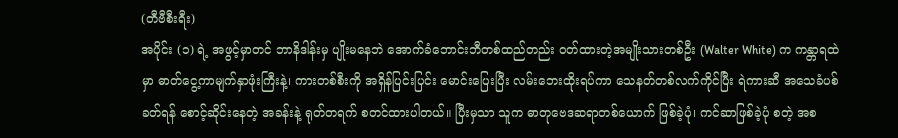(တီဗီစီးရီး)
အပိုင်း (၁) ရဲ့ အဖွင့်မှာတင် ဘာနိဒါန်းမှ ပျိုးမနေဘဲ အောက်ခံဘောင်းဘီတစ်ထည်တည်း ဝတ်ထားတဲ့အမျိုးသားတစ်ဦး (Walter White) က ကန္တာရထဲမှာ ဓာတ်ငွေ့ကာမျက်နှာဖုံးကြီးနဲ့၊ ကားတစ်စီးကို အရှိန်ပြင်းပြင်း မောင်းပြေးပြီး လမ်းဘေးထိုးရပ်ကာ သေနတ်တစ်လက်ကိုင်ပြီး ရဲကားဆီ အသေခံပစ်ခတ်ရန် စောင့်ဆိုင်းနေတဲ့ အခန်းနဲ့ ရုတ်တရက် စတင်ထားပါတယ်။ ပြီးမှသာ သူက ဓာတုဗေဒဆရာတစ်ယောက် ဖြစ်ခဲ့ပုံ၊ ကင်ဆာဖြစ်ခဲ့ပုံ စတဲ့ အစ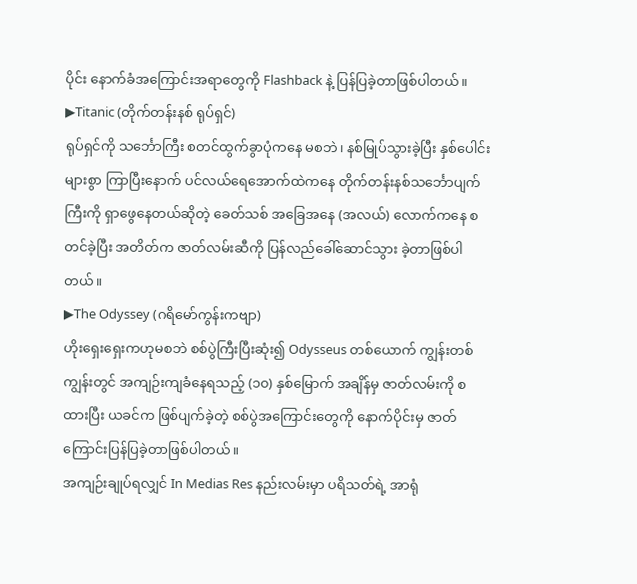ပိုင်း နောက်ခံအကြောင်းအရာတွေကို Flashback နဲ့ ပြန်ပြခဲ့တာဖြစ်ပါတယ်။
▶Titanic (တိုက်တန်းနစ် ရုပ်ရှင်)
ရုပ်ရှင်ကို သင်္ဘောကြီး စတင်ထွက်ခွာပုံကနေ မစဘဲ၊ နစ်မြုပ်သွားခဲ့ပြီး နှစ်ပေါင်းများစွာ ကြာပြီးနောက် ပင်လယ်ရေအောက်ထဲကနေ တိုက်တန်းနစ်သင်္ဘောပျက်ကြီးကို ရှာဖွေနေတယ်ဆိုတဲ့ ခေတ်သစ် အခြေအနေ (အလယ်) လောက်ကနေ စတင်ခဲ့ပြီး အတိတ်က ဇာတ်လမ်းဆီကို ပြန်လည်ခေါ်ဆောင်သွား ခဲ့တာဖြစ်ပါတယ်။
▶The Odyssey (ဂရိမော်ကွန်းကဗျာ)
ဟိုးရှေးရှေးကဟုမစဘဲ စစ်ပွဲကြီးပြီးဆုံး၍ Odysseus တစ်ယောက် ကျွန်းတစ်ကျွန်းတွင် အကျဉ်းကျခံနေရသည့် (၁၀) နှစ်မြောက် အချိန်မှ ဇာတ်လမ်းကို စထားပြီး ယခင်က ဖြစ်ပျက်ခဲ့တဲ့ စစ်ပွဲအကြောင်းတွေကို နောက်ပိုင်းမှ ဇာတ်ကြောင်းပြန်ပြခဲ့တာဖြစ်ပါတယ်။
အကျဉ်းချုပ်ရလျှင် In Medias Res နည်းလမ်းမှာ ပရိသတ်ရဲ့ အာရုံ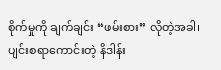စိုက်မှုကို ချက်ချင်း “ဖမ်းစား” လိုတဲ့အခါ၊ ပျင်းစရာကောင်းတဲ့ နိဒါန်း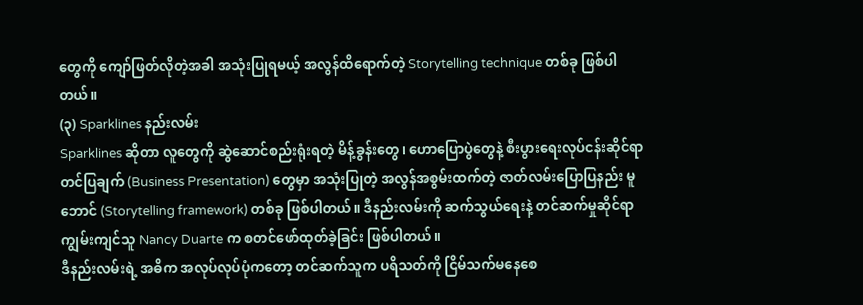တွေကို ကျော်ဖြတ်လိုတဲ့အခါ အသုံးပြုရမယ့် အလွန်ထိရောက်တဲ့ Storytelling technique တစ်ခု ဖြစ်ပါတယ်။
(၃) Sparklines နည်းလမ်း
Sparklines ဆိုတာ လူတွေကို ဆွဲဆောင်စည်းရုံးရတဲ့ မိန့်ခွန်းတွေ၊ ဟောပြောပွဲတွေနဲ့ စီးပွားရေးလုပ်ငန်းဆိုင်ရာ တင်ပြချက် (Business Presentation) တွေမှာ အသုံးပြုတဲ့ အလွန်အစွမ်းထက်တဲ့ ဇာတ်လမ်းပြောပြနည်း မူဘောင် (Storytelling framework) တစ်ခု ဖြစ်ပါတယ်။ ဒီနည်းလမ်းကို ဆက်သွယ်ရေးနဲ့ တင်ဆက်မှုဆိုင်ရာ ကျွမ်းကျင်သူ Nancy Duarte က စတင်ဖော်ထုတ်ခဲ့ခြင်း ဖြစ်ပါတယ်။
ဒီနည်းလမ်းရဲ့ အဓိက အလုပ်လုပ်ပုံကတော့ တင်ဆက်သူက ပရိသတ်ကို ငြိမ်သက်မနေစေ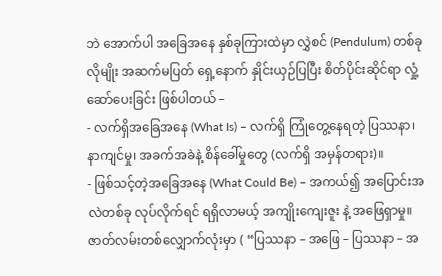ဘဲ အောက်ပါ အခြေအနေ နှစ်ခုကြားထဲမှာ လွှဲစင် (Pendulum) တစ်ခုလိုမျိုး အဆက်မပြတ် ရှေ့နောက် နှိုင်းယှဉ်ပြပြီး စိတ်ပိုင်းဆိုင်ရာ လှုံ့ဆော်ပေးခြင်း ဖြစ်ပါတယ် –
- လက်ရှိအခြေအနေ (What Is) – လက်ရှိ ကြုံတွေ့နေရတဲ့ ပြဿနာ၊ နာကျင်မှု၊ အခက်အခဲနဲ့ စိန်ခေါ်မှုတွေ (လက်ရှိ အမှန်တရား)။
- ဖြစ်သင့်တဲ့အခြေအနေ (What Could Be) – အကယ်၍ အပြောင်းအလဲတစ်ခု လုပ်လိုက်ရင် ရရှိလာမယ့် အကျိုးကျေးဇူး နဲ့ အဖြေရှာမှု။
ဇာတ်လမ်းတစ်လျှောက်လုံးမှာ ( “ပြဿနာ – အဖြေ – ပြဿနာ – အ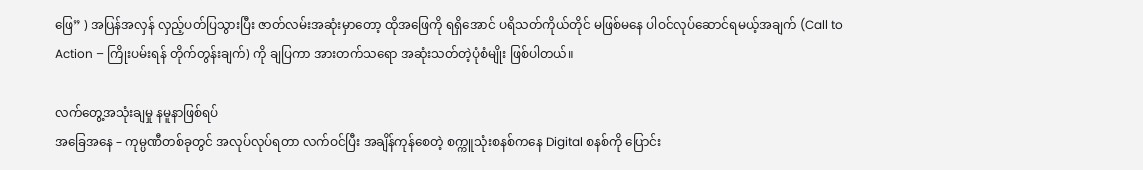ဖြေ” ) အပြန်အလှန် လှည့်ပတ်ပြသွားပြီး ဇာတ်လမ်းအဆုံးမှာတော့ ထိုအဖြေကို ရရှိအောင် ပရိသတ်ကိုယ်တိုင် မဖြစ်မနေ ပါဝင်လုပ်ဆောင်ရမယ့်အချက် (Call to Action – ကြိုးပမ်းရန် တိုက်တွန်းချက်) ကို ချပြကာ အားတက်သရော အဆုံးသတ်တဲ့ပုံစံမျိုး ဖြစ်ပါတယ်။

လက်တွေ့အသုံးချမှု နမူနာဖြစ်ရပ်
အခြေအနေ – ကုမ္ပဏီတစ်ခုတွင် အလုပ်လုပ်ရတာ လက်ဝင်ပြီး အချိန်ကုန်စေတဲ့ စက္ကူသုံးစနစ်ကနေ Digital စနစ်ကို ပြောင်း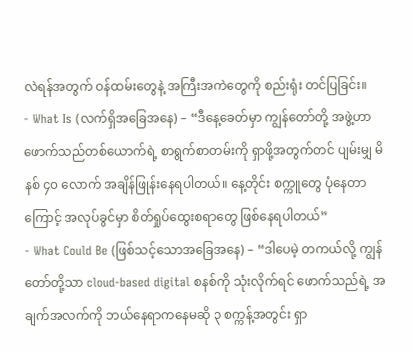လဲရန်အတွက် ဝန်ထမ်းတွေနဲ့ အကြီးအကဲတွေကို စည်းရုံး တင်ပြခြင်း။
- What Is (လက်ရှိအခြေအနေ) – “ဒီနေ့ခေတ်မှာ ကျွန်တော်တို့ အဖွဲ့ဟာ ဖောက်သည်တစ်ယောက်ရဲ့ စာရွက်စာတမ်းကို ရှာဖို့အတွက်တင် ပျမ်းမျှ မိနစ် ၄၀ လောက် အချိန်ဖြုန်းနေရပါတယ်။ နေ့တိုင်း စက္ကူတွေ ပုံနေတာကြောင့် အလုပ်ခွင်မှာ စိတ်ရှုပ်ထွေးစရာတွေ ဖြစ်နေရပါတယ်”
- What Could Be (ဖြစ်သင့်သောအခြေအနေ) – “ဒါပေမဲ့ တကယ်လို့ ကျွန်တော်တို့သာ cloud-based digital စနစ်ကို သုံးလိုက်ရင် ဖောက်သည်ရဲ့ အချက်အလက်ကို ဘယ်နေရာကနေမဆို ၃ စက္ကန့်အတွင်း ရှာ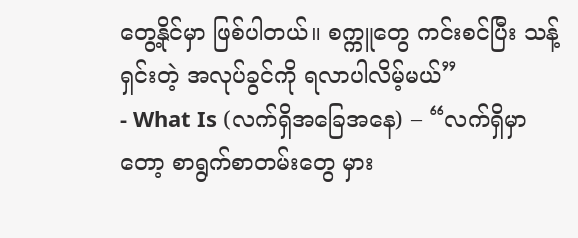တွေ့နိုင်မှာ ဖြစ်ပါတယ်။ စက္ကူတွေ ကင်းစင်ပြီး သန့်ရှင်းတဲ့ အလုပ်ခွင်ကို ရလာပါလိမ့်မယ်”
- What Is (လက်ရှိအခြေအနေ) – “လက်ရှိမှာတော့ စာရွက်စာတမ်းတွေ မှား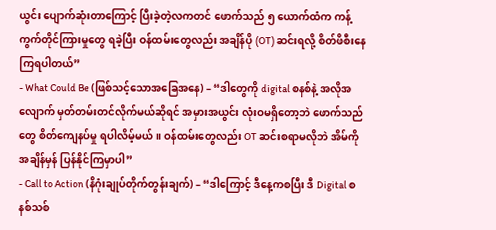ယွင်း ပျောက်ဆုံးတာကြောင့် ပြီးခဲ့တဲ့လကတင် ဖောက်သည် ၅ ယောက်ထံက ကန့်ကွက်တိုင်ကြားမှုတွေ ရခဲ့ပြီး ဝန်ထမ်းတွေလည်း အချိန်ပို (OT) ဆင်းရလို့ စိတ်ဖိစီးနေကြရပါတယ်”
- What Could Be (ဖြစ်သင့်သောအခြေအနေ) – “ဒါတွေကို digital စနစ်နဲ့ အလိုအလျောက် မှတ်တမ်းတင်လိုက်မယ်ဆိုရင် အမှားအယွင်း လုံးဝမရှိတော့ဘဲ ဖောက်သည်တွေ စိတ်ကျေနပ်မှု ရပါလိမ့်မယ်။ ဝန်ထမ်းတွေလည်း OT ဆင်းစရာမလိုဘဲ အိမ်ကို အချိန်မှန် ပြန်နိုင်ကြမှာပါ”
- Call to Action (နိဂုံးချုပ်တိုက်တွန်းချက်) – “ဒါကြောင့် ဒီနေ့ကစပြီး ဒီ Digital စနစ်သစ်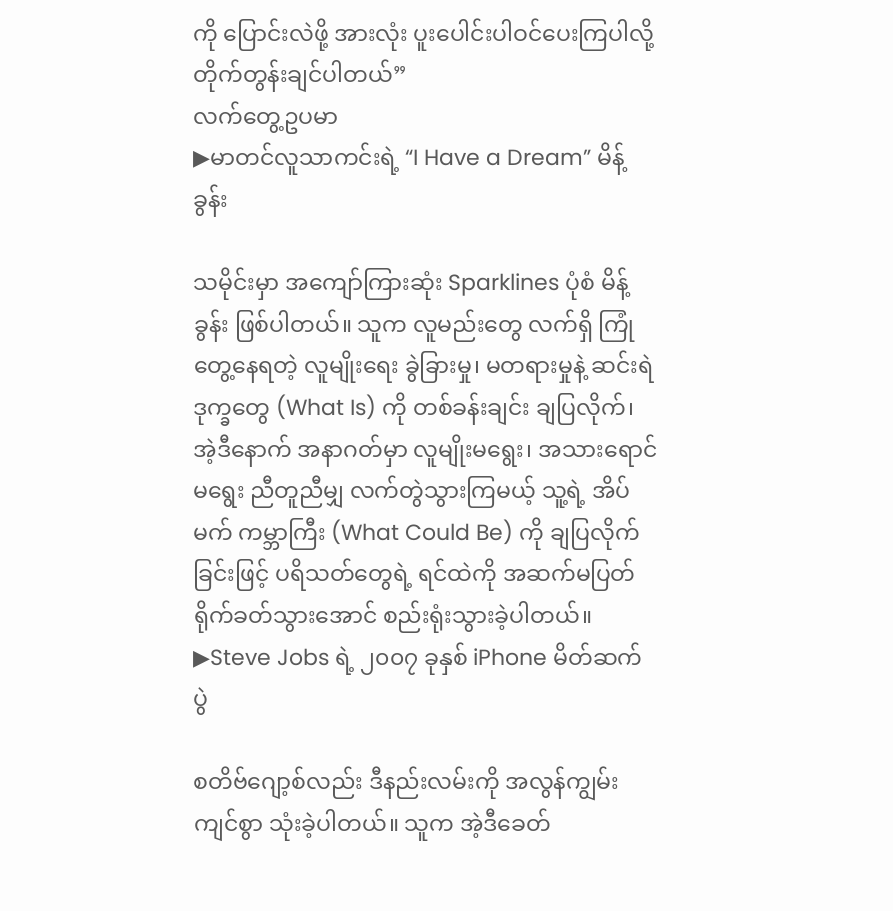ကို ပြောင်းလဲဖို့ အားလုံး ပူးပေါင်းပါဝင်ပေးကြပါလို့ တိုက်တွန်းချင်ပါတယ်”
လက်တွေ့ဥပမာ
▶မာတင်လူသာကင်းရဲ့ “I Have a Dream” မိန့်ခွန်း

သမိုင်းမှာ အကျော်ကြားဆုံး Sparklines ပုံစံ မိန့်ခွန်း ဖြစ်ပါတယ်။ သူက လူမည်းတွေ လက်ရှိ ကြုံတွေ့နေရတဲ့ လူမျိုးရေး ခွဲခြားမှု၊ မတရားမှုနဲ့ ဆင်းရဲဒုက္ခတွေ (What Is) ကို တစ်ခန်းချင်း ချပြလိုက်၊ အဲ့ဒီနောက် အနာဂတ်မှာ လူမျိုးမရွေး၊ အသားရောင်မရွေး ညီတူညီမျှ လက်တွဲသွားကြမယ့် သူ့ရဲ့ အိပ်မက် ကမ္ဘာကြီး (What Could Be) ကို ချပြလိုက်ခြင်းဖြင့် ပရိသတ်တွေရဲ့ ရင်ထဲကို အဆက်မပြတ် ရိုက်ခတ်သွားအောင် စည်းရုံးသွားခဲ့ပါတယ်။
▶Steve Jobs ရဲ့ ၂၀၀၇ ခုနှစ် iPhone မိတ်ဆက်ပွဲ

စတိဗ်ဂျော့စ်လည်း ဒီနည်းလမ်းကို အလွန်ကျွမ်းကျင်စွာ သုံးခဲ့ပါတယ်။ သူက အဲ့ဒီခေတ်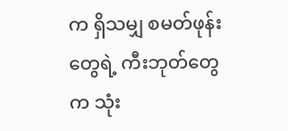က ရှိသမျှ စမတ်ဖုန်းတွေရဲ့ ကီးဘုတ်တွေက သုံး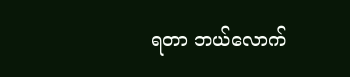ရတာ ဘယ်လောက်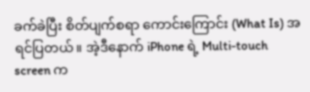ခက်ခဲပြီး စိတ်ပျက်စရာ ကောင်းကြောင်း (What Is) အရင်ပြတယ်။ အဲ့ဒီနောက် iPhone ရဲ့ Multi-touch screen က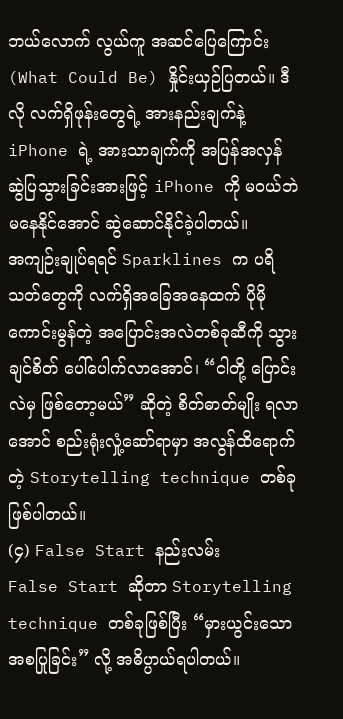ဘယ်လောက် လွယ်ကူ အဆင်ပြေကြောင်း (What Could Be) နှိုင်းယှဉ်ပြတယ်။ ဒီလို လက်ရှိဖုန်းတွေရဲ့ အားနည်းချက်နဲ့ iPhone ရဲ့ အားသာချက်ကို အပြန်အလှန် ဆွဲပြသွားခြင်းအားဖြင့် iPhone ကို မဝယ်ဘဲမနေနိုင်အောင် ဆွဲဆောင်နိုင်ခဲ့ပါတယ်။
အကျဉ်းချုပ်ရရင် Sparklines က ပရိသတ်တွေကို လက်ရှိအခြေအနေထက် ပိုမိုကောင်းမွန်တဲ့ အပြောင်းအလဲတစ်ခုဆီကို သွားချင်စိတ် ပေါ်ပေါက်လာအောင်၊ “ငါတို့ ပြောင်းလဲမှ ဖြစ်တော့မယ်” ဆိုတဲ့ စိတ်ဓာတ်မျိုး ရလာအောင် စည်းရုံးလှုံ့ဆော်ရာမှာ အလွန်ထိရောက်တဲ့ Storytelling technique တစ်ခုဖြစ်ပါတယ်။
(၄) False Start နည်းလမ်း
False Start ဆိုတာ Storytelling technique တစ်ခုဖြစ်ပြီး “မှားယွင်းသော အစပြုခြင်း” လို့ အဓိပ္ပာယ်ရပါတယ်။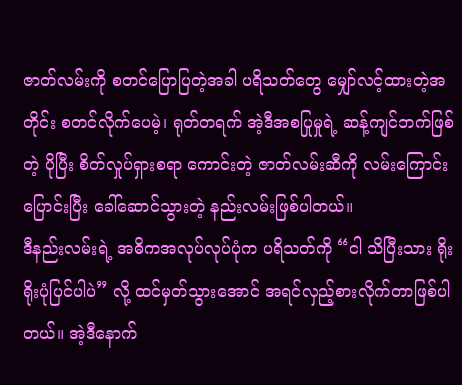ဇာတ်လမ်းကို စတင်ပြောပြတဲ့အခါ ပရိသတ်တွေ မျှော်လင့်ထားတဲ့အတိုင်း စတင်လိုက်ပေမဲ့၊ ရုတ်တရက် အဲ့ဒီအစပြုမှုရဲ့ ဆန့်ကျင်ဘက်ဖြစ်တဲ့ ပိုပြီး စိတ်လှုပ်ရှားစရာ ကောင်းတဲ့ ဇာတ်လမ်းဆီကို လမ်းကြောင်းပြောင်းပြီး ခေါ်ဆောင်သွားတဲ့ နည်းလမ်းဖြစ်ပါတယ်။
ဒီနည်းလမ်းရဲ့ အဓိကအလုပ်လုပ်ပုံက ပရိသတ်ကို “ငါ သိပြီးသား ရိုးရိုးပုံပြင်ပါပဲ” လို့ ထင်မှတ်သွားအောင် အရင်လှည့်စားလိုက်တာဖြစ်ပါတယ်။ အဲ့ဒီနောက်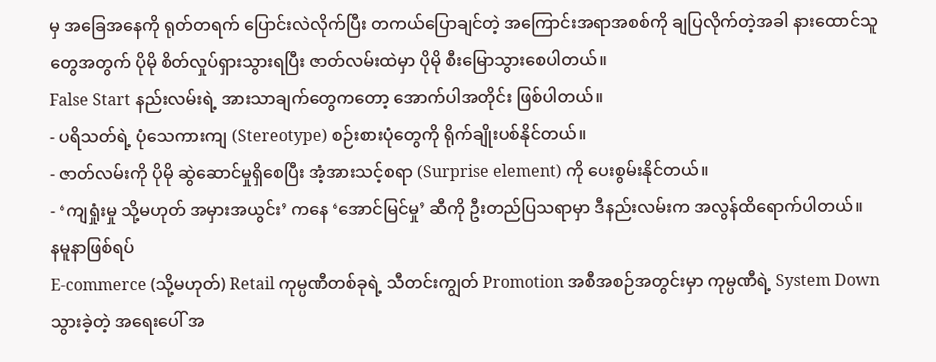မှ အခြေအနေကို ရုတ်တရက် ပြောင်းလဲလိုက်ပြီး တကယ်ပြောချင်တဲ့ အကြောင်းအရာအစစ်ကို ချပြလိုက်တဲ့အခါ နားထောင်သူတွေအတွက် ပိုမို စိတ်လှုပ်ရှားသွားရပြီး ဇာတ်လမ်းထဲမှာ ပိုမို စီးမြောသွားစေပါတယ်။
False Start နည်းလမ်းရဲ့ အားသာချက်တွေကတော့ အောက်ပါအတိုင်း ဖြစ်ပါတယ်။
- ပရိသတ်ရဲ့ ပုံသေကားကျ (Stereotype) စဉ်းစားပုံတွေကို ရိုက်ချိုးပစ်နိုင်တယ်။
- ဇာတ်လမ်းကို ပိုမို ဆွဲဆောင်မှုရှိစေပြီး အံ့အားသင့်စရာ (Surprise element) ကို ပေးစွမ်းနိုင်တယ်။
- ‘ကျရှုံးမှု သို့မဟုတ် အမှားအယွင်း’ ကနေ ‘အောင်မြင်မှု’ ဆီကို ဦးတည်ပြသရာမှာ ဒီနည်းလမ်းက အလွန်ထိရောက်ပါတယ်။
နမူနာဖြစ်ရပ်
E-commerce (သို့မဟုတ်) Retail ကုမ္ပဏီတစ်ခုရဲ့ သီတင်းကျွတ် Promotion အစီအစဉ်အတွင်းမှာ ကုမ္ပဏီရဲ့ System Down သွားခဲ့တဲ့ အရေးပေါ် အ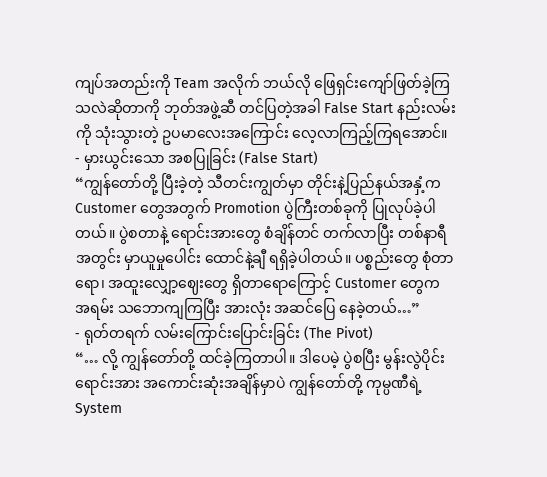ကျပ်အတည်းကို Team အလိုက် ဘယ်လို ဖြေရှင်းကျော်ဖြတ်ခဲ့ကြသလဲဆိုတာကို ဘုတ်အဖွဲ့ဆီ တင်ပြတဲ့အခါ False Start နည်းလမ်းကို သုံးသွားတဲ့ ဥပမာလေးအကြောင်း လေ့လာကြည့်ကြရအောင်။
- မှားယွင်းသော အစပြုခြင်း (False Start)
“ကျွန်တော်တို့ ပြီးခဲ့တဲ့ သီတင်းကျွတ်မှာ တိုင်းနဲ့ပြည်နယ်အနှံ့က Customer တွေအတွက် Promotion ပွဲကြီးတစ်ခုကို ပြုလုပ်ခဲ့ပါတယ်။ ပွဲစတာနဲ့ ရောင်းအားတွေ စံချိန်တင် တက်လာပြီး တစ်နာရီအတွင်း မှာယူမှုပေါင်း ထောင်နဲ့ချီ ရရှိခဲ့ပါတယ်။ ပစ္စည်းတွေ စုံတာရော၊ အထူးလျှော့ဈေးတွေ ရှိတာရောကြောင့် Customer တွေက အရမ်း သဘောကျကြပြီး အားလုံး အဆင်ပြေ နေခဲ့တယ်…”
- ရုတ်တရက် လမ်းကြောင်းပြောင်းခြင်း (The Pivot)
“… လို့ ကျွန်တော်တို့ ထင်ခဲ့ကြတာပါ။ ဒါပေမဲ့ ပွဲစပြီး မွန်းလွဲပိုင်း ရောင်းအား အကောင်းဆုံးအချိန်မှာပဲ ကျွန်တော်တို့ ကုမ္ပဏီရဲ့ System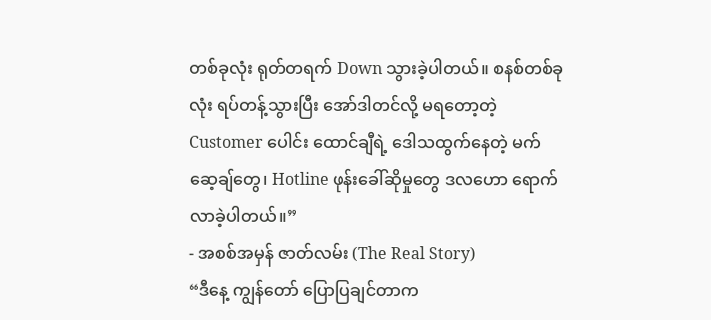တစ်ခုလုံး ရုတ်တရက် Down သွားခဲ့ပါတယ်။ စနစ်တစ်ခုလုံး ရပ်တန့်သွားပြီး အော်ဒါတင်လို့ မရတော့တဲ့ Customer ပေါင်း ထောင်ချီရဲ့ ဒေါသထွက်နေတဲ့ မက်ဆေ့ချ်တွေ၊ Hotline ဖုန်းခေါ်ဆိုမှုတွေ ဒလဟော ရောက်လာခဲ့ပါတယ်။”
- အစစ်အမှန် ဇာတ်လမ်း (The Real Story)
“ဒီနေ့ ကျွန်တော် ပြောပြချင်တာက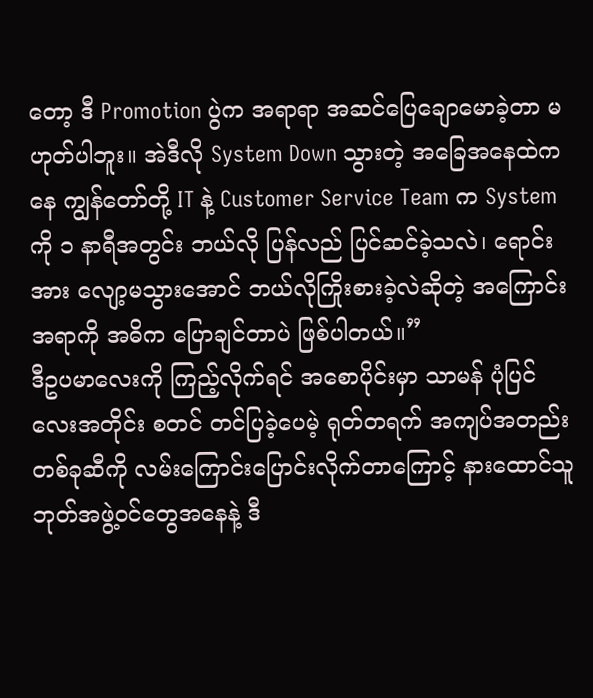တော့ ဒီ Promotion ပွဲက အရာရာ အဆင်ပြေချောမောခဲ့တာ မဟုတ်ပါဘူး။ အဲဒီလို System Down သွားတဲ့ အခြေအနေထဲကနေ ကျွန်တော်တို့ IT နဲ့ Customer Service Team က System ကို ၁ နာရီအတွင်း ဘယ်လို ပြန်လည် ပြင်ဆင်ခဲ့သလဲ၊ ရောင်းအား လျော့မသွားအောင် ဘယ်လိုကြိုးစားခဲ့လဲဆိုတဲ့ အကြောင်းအရာကို အဓိက ပြောချင်တာပဲ ဖြစ်ပါတယ်။”
ဒီဥပမာလေးကို ကြည့်လိုက်ရင် အစောပိုင်းမှာ သာမန် ပုံပြင်လေးအတိုင်း စတင် တင်ပြခဲ့ပေမဲ့ ရုတ်တရက် အကျပ်အတည်း တစ်ခုဆီကို လမ်းကြောင်းပြောင်းလိုက်တာကြောင့် နားထောင်သူ ဘုတ်အဖွဲ့ဝင်တွေအနေနဲ့ ဒီ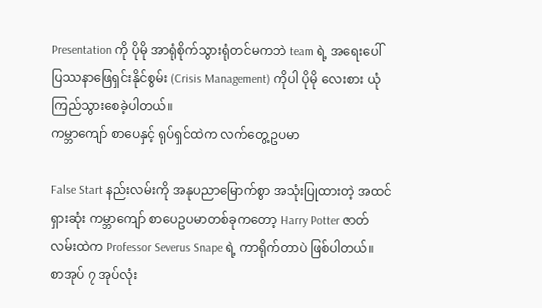Presentation ကို ပိုမို အာရုံစိုက်သွားရုံတင်မကဘဲ team ရဲ့ အရေးပေါ် ပြဿနာဖြေရှင်းနိုင်စွမ်း (Crisis Management) ကိုပါ ပိုမို လေးစား ယုံကြည်သွားစေခဲ့ပါတယ်။
ကမ္ဘာကျော် စာပေနှင့် ရုပ်ရှင်ထဲက လက်တွေ့ဥပမာ

False Start နည်းလမ်းကို အနုပညာမြောက်စွာ အသုံးပြုထားတဲ့ အထင်ရှားဆုံး ကမ္ဘာကျော် စာပေဥပမာတစ်ခုကတော့ Harry Potter ဇာတ်လမ်းထဲက Professor Severus Snape ရဲ့ ကာရိုက်တာပဲ ဖြစ်ပါတယ်။
စာအုပ် ၇ အုပ်လုံး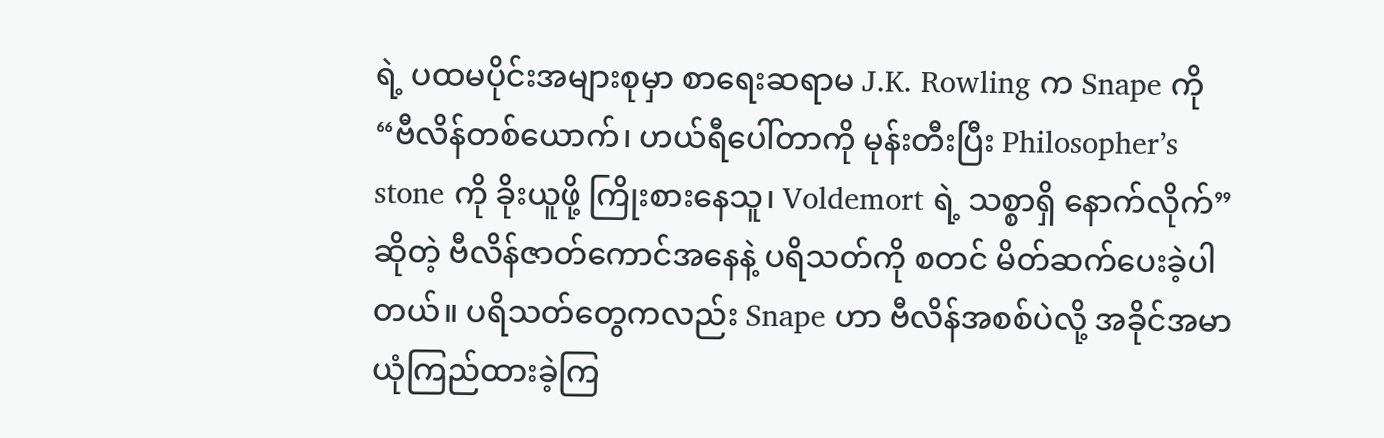ရဲ့ ပထမပိုင်းအများစုမှာ စာရေးဆရာမ J.K. Rowling က Snape ကို “ဗီလိန်တစ်ယောက်၊ ဟယ်ရီပေါ်တာကို မုန်းတီးပြီး Philosopher’s stone ကို ခိုးယူဖို့ ကြိုးစားနေသူ၊ Voldemort ရဲ့ သစ္စာရှိ နောက်လိုက်” ဆိုတဲ့ ဗီလိန်ဇာတ်ကောင်အနေနဲ့ ပရိသတ်ကို စတင် မိတ်ဆက်ပေးခဲ့ပါတယ်။ ပရိသတ်တွေကလည်း Snape ဟာ ဗီလိန်အစစ်ပဲလို့ အခိုင်အမာ ယုံကြည်ထားခဲ့ကြ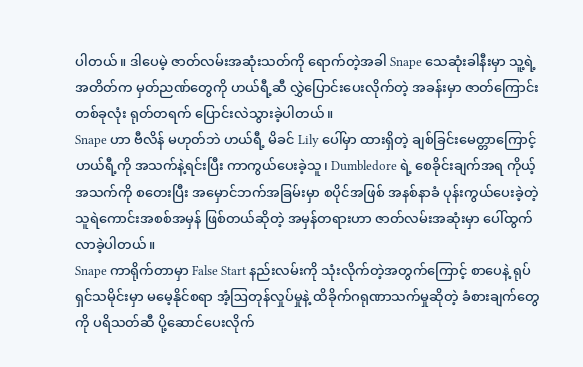ပါတယ်။ ဒါပေမဲ့ ဇာတ်လမ်းအဆုံးသတ်ကို ရောက်တဲ့အခါ Snape သေဆုံးခါနီးမှာ သူ့ရဲ့ အတိတ်က မှတ်ညဏ်တွေကို ဟယ်ရီ့ဆီ လွှဲပြောင်းပေးလိုက်တဲ့ အခန်းမှာ ဇာတ်ကြောင်းတစ်ခုလုံး ရုတ်တရက် ပြောင်းလဲသွားခဲ့ပါတယ်။
Snape ဟာ ဗီလိန် မဟုတ်ဘဲ ဟယ်ရီ့ မိခင် Lily ပေါ်မှာ ထားရှိတဲ့ ချစ်ခြင်းမေတ္တာကြောင့် ဟယ်ရီ့ကို အသက်နဲ့ရင်းပြီး ကာကွယ်ပေးခဲ့သူ၊ Dumbledore ရဲ့ စေခိုင်းချက်အရ ကိုယ့်အသက်ကို စတေးပြီး အမှောင်ဘက်အခြမ်းမှာ စပိုင်အဖြစ် အနစ်နာခံ ပုန်းကွယ်ပေးခဲ့တဲ့ သူရဲကောင်းအစစ်အမှန် ဖြစ်တယ်ဆိုတဲ့ အမှန်တရားဟာ ဇာတ်လမ်းအဆုံးမှာ ပေါ်ထွက်လာခဲ့ပါတယ်။
Snape ကာရိုက်တာမှာ False Start နည်းလမ်းကို သုံးလိုက်တဲ့အတွက်ကြောင့် စာပေနဲ့ ရုပ်ရှင်သမိုင်းမှာ မမေ့နိုင်စရာ အံ့ဩတုန်လှုပ်မှုနဲ့ ထိခိုက်ဂရုဏာသက်မှုဆိုတဲ့ ခံစားချက်တွေကို ပရိသတ်ဆီ ပို့ဆောင်ပေးလိုက်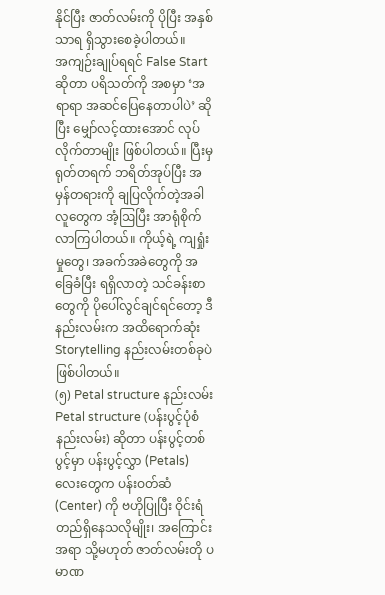နိုင်ပြီး ဇာတ်လမ်းကို ပိုပြီး အနှစ်သာရ ရှိသွားစေခဲ့ပါတယ်။
အကျဉ်းချုပ်ရရင် False Start ဆိုတာ ပရိသတ်ကို အစမှာ ‘အရာရာ အဆင်ပြေနေတာပါပဲ’ ဆိုပြီး မျှော်လင့်ထားအောင် လုပ်လိုက်တာမျိုး ဖြစ်ပါတယ်။ ပြီးမှ ရုတ်တရက် ဘရိတ်အုပ်ပြီး အမှန်တရားကို ချပြလိုက်တဲ့အခါ လူတွေက အံ့ဩပြီး အာရုံစိုက်လာကြပါတယ်။ ကိုယ့်ရဲ့ ကျရှုံးမှုတွေ၊ အခက်အခဲတွေကို အခြေခံပြီး ရရှိလာတဲ့ သင်ခန်းစာတွေကို ပိုပေါ်လွင်ချင်ရင်တော့ ဒီနည်းလမ်းက အထိရောက်ဆုံး Storytelling နည်းလမ်းတစ်ခုပဲ ဖြစ်ပါတယ်။
(၅) Petal structure နည်းလမ်း
Petal structure (ပန်းပွင့်ပုံစံ နည်းလမ်း) ဆိုတာ ပန်းပွင့်တစ်ပွင့်မှာ ပန်းပွင့်လွှာ (Petals) လေးတွေက ပန်းဝတ်ဆံ (Center) ကို ဗဟိုပြုပြီး ဝိုင်းရံတည်ရှိနေသလိုမျိုး၊ အကြောင်းအရာ သို့မဟုတ် ဇာတ်လမ်းတို ပမာဏ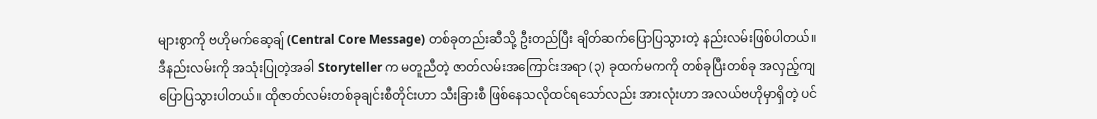များစွာကို ဗဟိုမက်ဆေ့ချ် (Central Core Message) တစ်ခုတည်းဆီသို့ ဦးတည်ပြီး ချိတ်ဆက်ပြောပြသွားတဲ့ နည်းလမ်းဖြစ်ပါတယ်။
ဒီနည်းလမ်းကို အသုံးပြုတဲ့အခါ Storyteller က မတူညီတဲ့ ဇာတ်လမ်းအကြောင်းအရာ (၃) ခုထက်မကကို တစ်ခုပြီးတစ်ခု အလှည့်ကျ ပြောပြသွားပါတယ်။ ထိုဇာတ်လမ်းတစ်ခုချင်းစီတိုင်းဟာ သီးခြားစီ ဖြစ်နေသလိုထင်ရသော်လည်း အားလုံးဟာ အလယ်ဗဟိုမှာရှိတဲ့ ပင်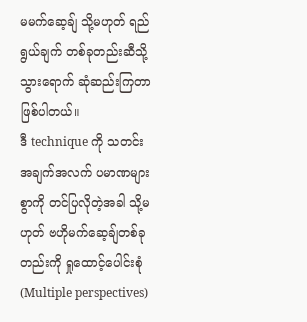မမက်ဆေ့ချ် သို့မဟုတ် ရည်ရွယ်ချက် တစ်ခုတည်းဆီသို့ သွားရောက် ဆုံဆည်းကြတာ ဖြစ်ပါတယ်။
ဒီ technique ကို သတင်းအချက်အလက် ပမာဏများစွာကို တင်ပြလိုတဲ့အခါ သို့မဟုတ် ဗဟိုမက်ဆေ့ချ်တစ်ခုတည်းကို ရှုထောင့်ပေါင်းစုံ (Multiple perspectives)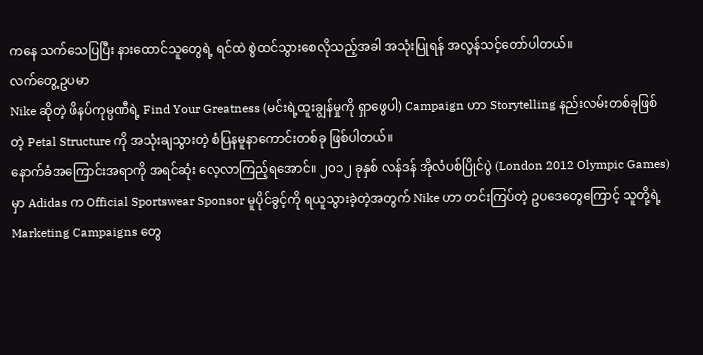ကနေ သက်သေပြပြီး နားထောင်သူတွေရဲ့ ရင်ထဲ စွဲထင်သွားစေလိုသည့်အခါ အသုံးပြုရန် အလွန်သင့်တော်ပါတယ်။
လက်တွေ့ဥပမာ
Nike ဆိုတဲ့ ဖိနပ်ကုမ္ပဏီရဲ့ Find Your Greatness (မင်းရဲ့ထူးချွန်မှုကို ရှာဖွေပါ) Campaign ဟာ Storytelling နည်းလမ်းတစ်ခုဖြစ်တဲ့ Petal Structure ကို အသုံးချသွားတဲ့ စံပြနမူနာကောင်းတစ်ခု ဖြစ်ပါတယ်။
နောက်ခံအကြောင်းအရာကို အရင်ဆုံး လေ့လာကြည့်ရအောင်။ ၂၀၁၂ ခုနှစ် လန်ဒန် အိုလံပစ်ပြိုင်ပွဲ (London 2012 Olympic Games) မှာ Adidas က Official Sportswear Sponsor မူပိုင်ခွင့်ကို ရယူသွားခဲ့တဲ့အတွက် Nike ဟာ တင်းကြပ်တဲ့ ဥပဒေတွေကြောင့် သူတို့ရဲ့ Marketing Campaigns တွေ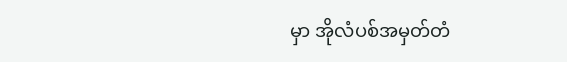မှာ အိုလံပစ်အမှတ်တံ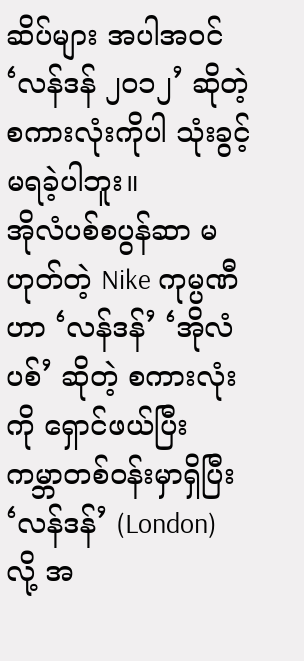ဆိပ်များ အပါအဝင် ‘လန်ဒန် ၂၀၁၂’ ဆိုတဲ့ စကားလုံးကိုပါ သုံးခွင့်မရခဲ့ပါဘူး။
အိုလံပစ်စပွန်ဆာ မဟုတ်တဲ့ Nike ကုမ္ပဏီဟာ ‘လန်ဒန်’ ‘အိုလံပစ်’ ဆိုတဲ့ စကားလုံးကို ရှောင်ဖယ်ပြီး ကမ္ဘာတစ်ဝန်းမှာရှိပြီး ‘လန်ဒန်’ (London) လို့ အ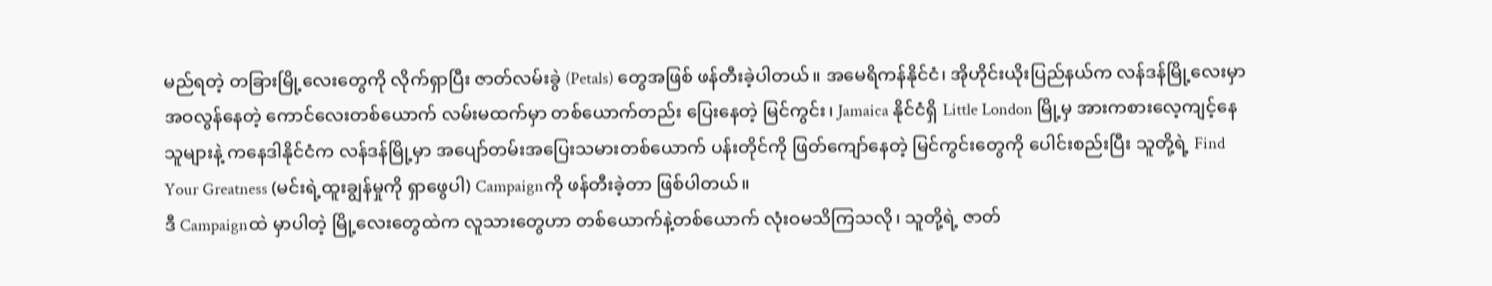မည်ရတဲ့ တခြားမြို့လေးတွေကို လိုက်ရှာပြီး ဇာတ်လမ်းခွဲ (Petals) တွေအဖြစ် ဖန်တီးခဲ့ပါတယ်။ အမေရိကန်နိုင်ငံ၊ အိုဟိုင်းယိုးပြည်နယ်က လန်ဒန်မြို့လေးမှာ အဝလွန်နေတဲ့ ကောင်လေးတစ်ယောက် လမ်းမထက်မှာ တစ်ယောက်တည်း ပြေးနေတဲ့ မြင်ကွင်း၊ Jamaica နိုင်ငံရှိ Little London မြို့မှ အားကစားလေ့ကျင့်နေသူများနဲ့ ကနေဒါနိုင်ငံက လန်ဒန်မြို့မှာ အပျော်တမ်းအပြေးသမားတစ်ယောက် ပန်းတိုင်ကို ဖြတ်ကျော်နေတဲ့ မြင်ကွင်းတွေကို ပေါင်းစည်းပြီး သူတို့ရဲ့ Find Your Greatness (မင်းရဲ့ထူးချွန်မှုကို ရှာဖွေပါ) Campaignကို ဖန်တီးခဲ့တာ ဖြစ်ပါတယ်။
ဒီ Campaignထဲ မှာပါတဲ့ မြို့လေးတွေထဲက လူသားတွေဟာ တစ်ယောက်နဲ့တစ်ယောက် လုံးဝမသိကြသလို၊ သူတို့ရဲ့ ဇာတ်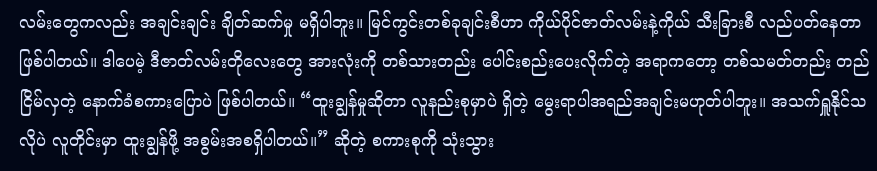လမ်းတွေကလည်း အချင်းချင်း ချိတ်ဆက်မှု မရှိပါဘူး။ မြင်ကွင်းတစ်ခုချင်းစီဟာ ကိုယ်ပိုင်ဇာတ်လမ်းနဲ့ကိုယ် သီးခြားစီ လည်ပတ်နေတာ ဖြစ်ပါတယ်။ ဒါပေမဲ့ ဒီဇာတ်လမ်းတိုလေးတွေ အားလုံးကို တစ်သားတည်း ပေါင်းစည်းပေးလိုက်တဲ့ အရာကတော့ တစ်သမတ်တည်း တည်ငြိမ်လှတဲ့ နောက်ခံစကားပြောပဲ ဖြစ်ပါတယ်။ “ထူးချွန်မှုဆိုတာ လူနည်းစုမှာပဲ ရှိတဲ့ မွေးရာပါအရည်အချင်းမဟုတ်ပါဘူး။ အသက်ရှူနိုင်သလိုပဲ လူတိုင်းမှာ ထူးချွန်ဖို့ အစွမ်းအစရှိပါတယ်။” ဆိုတဲ့ စကားစုကို သုံးသွား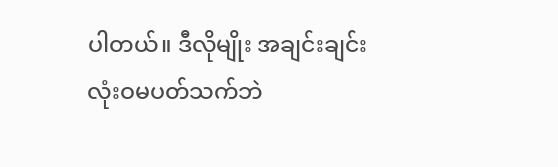ပါတယ်။ ဒီလိုမျိုး အချင်းချင်း လုံးဝမပတ်သက်ဘဲ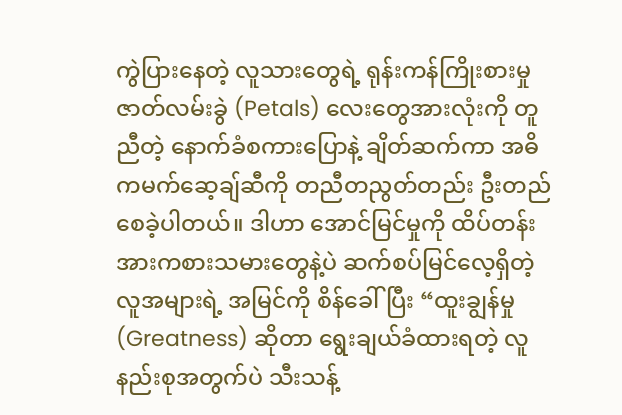ကွဲပြားနေတဲ့ လူသားတွေရဲ့ ရုန်းကန်ကြိုးစားမှု ဇာတ်လမ်းခွဲ (Petals) လေးတွေအားလုံးကို တူညီတဲ့ နောက်ခံစကားပြောနဲ့ ချိတ်ဆက်ကာ အဓိကမက်ဆေ့ချ်ဆီကို တညီတညွတ်တည်း ဦးတည်စေခဲ့ပါတယ်။ ဒါဟာ အောင်မြင်မှုကို ထိပ်တန်းအားကစားသမားတွေနဲ့ပဲ ဆက်စပ်မြင်လေ့ရှိတဲ့ လူအများရဲ့ အမြင်ကို စိန်ခေါ်ပြီး “ထူးချွန်မှု (Greatness) ဆိုတာ ရွေးချယ်ခံထားရတဲ့ လူနည်းစုအတွက်ပဲ သီးသန့်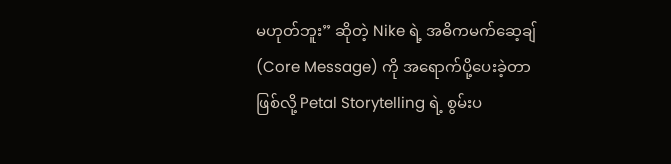မဟုတ်ဘူး” ဆိုတဲ့ Nike ရဲ့ အဓိကမက်ဆေ့ချ် (Core Message) ကို အရောက်ပို့ပေးခဲ့တာဖြစ်လို့ Petal Storytelling ရဲ့ စွမ်းပ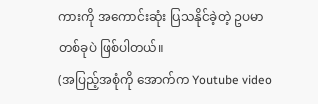ကားကို အကောင်းဆုံး ပြသနိုင်ခဲ့တဲ့ ဥပမာတစ်ခုပဲ ဖြစ်ပါတယ်။
(အပြည့်အစုံကို အောက်က Youtube video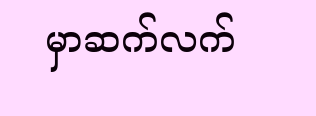မှာဆက်လက်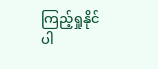ကြည့်ရှုနိုင်ပါ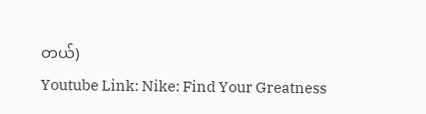တယ်)
Youtube Link: Nike: Find Your Greatness